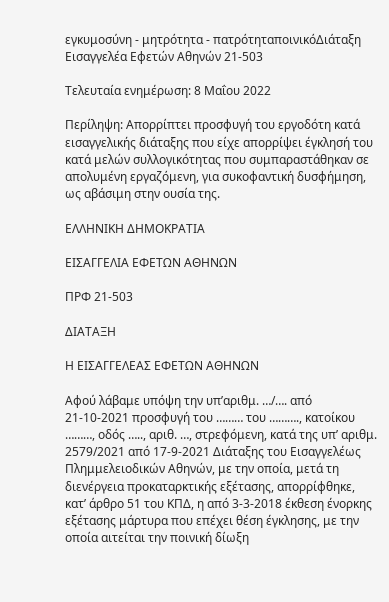εγκυμοσύνη - μητρότητα - πατρότηταποινικόΔιάταξη Εισαγγελέα Εφετών Αθηνών 21-503

Τελευταία ενημέρωση: 8 Μαΐου 2022

Περίληψη: Απορρίπτει προσφυγή του εργοδότη κατά εισαγγελικής διάταξης που είχε απορρίψει έγκλησή του κατά μελών συλλογικότητας που συμπαραστάθηκαν σε απολυμένη εργαζόμενη, για συκοφαντική δυσφήμηση, ως αβάσιμη στην ουσία της.

ΕΛΛΗΝΙΚΗ ΔΗΜΟΚΡΑΤΙΑ

ΕΙΣΑΓΓΕΛΙΑ ΕΦΕΤΩΝ ΑΘΗΝΩΝ

ΠΡΦ 21-503

ΔΙΑΤΑΞΗ

Η ΕΙΣΑΓΓΕΛΕΑΣ ΕΦΕΤΩΝ ΑΘΗΝΩΝ

Αφού λάβαμε υπόψη την υπ’αριθμ. …/…. από 21-10-2021 προσφυγή του ……… του ………., κατοίκου ………, οδός ….., αριθ. …, στρεφόμενη, κατά της υπ’ αριθμ. 2579/2021 από 17-9-2021 Διάταξης του Εισαγγελέως Πλημμελειοδικών Αθηνών, με την οποία, μετά τη διενέργεια προκαταρκτικής εξέτασης, απορρίφθηκε, κατ’ άρθρο 51 του ΚΠΔ, η από 3-3-2018 έκθεση ένορκης εξέτασης μάρτυρα που επέχει θέση έγκλησης, με την οποία αιτείται την ποινική δίωξη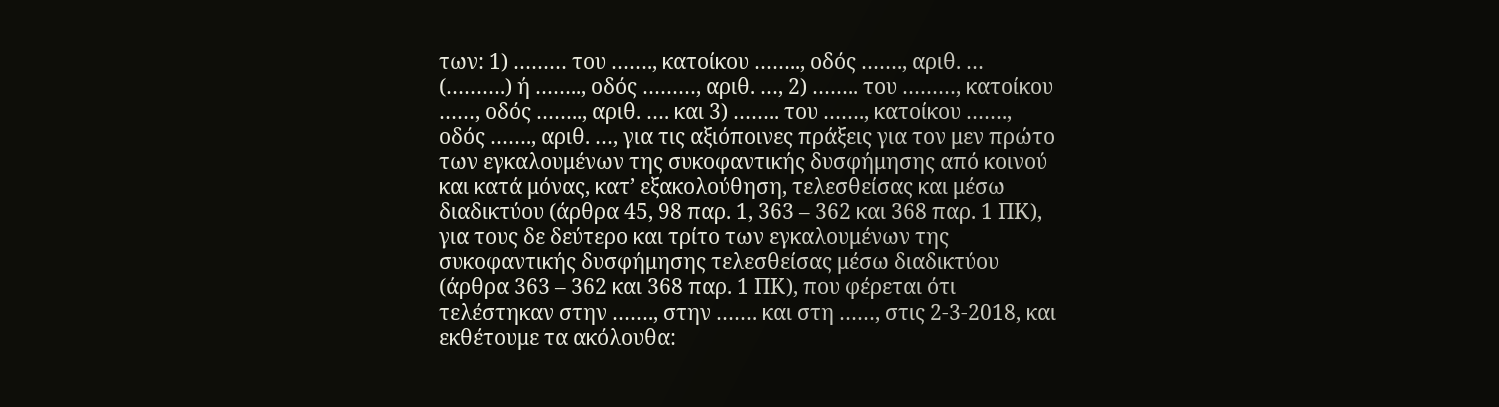των: 1) ……… του ……., κατοίκου …….., οδός ……., αριθ. … (……….) ή …….., οδός ………, αριθ. …, 2) …….. του ………, κατοίκου ……, οδός …….., αριθ. …. και 3) …….. του ……., κατοίκου ……., οδός ……., αριθ. …, για τις αξιόποινες πράξεις για τον μεν πρώτο των εγκαλουμένων της συκοφαντικής δυσφήμησης από κοινού και κατά μόνας, κατ’ εξακολούθηση, τελεσθείσας και μέσω διαδικτύου (άρθρα 45, 98 παρ. 1, 363 – 362 και 368 παρ. 1 ΠΚ), για τους δε δεύτερο και τρίτο των εγκαλουμένων της συκοφαντικής δυσφήμησης τελεσθείσας μέσω διαδικτύου (άρθρα 363 – 362 και 368 παρ. 1 ΠΚ), που φέρεται ότι τελέστηκαν στην ……., στην ……. και στη ……, στις 2-3-2018, και εκθέτουμε τα ακόλουθα: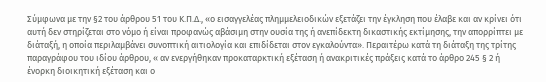Σύμφωνα με την §2 του άρθρου 51 του Κ.Π.Δ., «ο εισαγγελέας πλημμελειοδικών εξετάζει την έγκληση που έλαβε και αν κρίνει ότι αυτή δεν στηρίζεται στο νόμο ή είναι προφανώς αβάσιμη στην ουσία της ή ανεπίδεκτη δικαστικής εκτίμησης, την απορρίπτει με διάταξή, η οποία περιλαμβάνει συνοπτική αιτιολογία και επιδίδεται στον εγκαλούντα». Περαιτέρω κατά τη διάταξη της τρίτης παραγράφου του ιδίου άρθρου, « αν ενεργήθηκαν προκαταρκτική εξέταση ή ανακριτικές πράξεις κατά το άρθρο 245 § 2 ή ένορκη διοικητική εξέταση και ο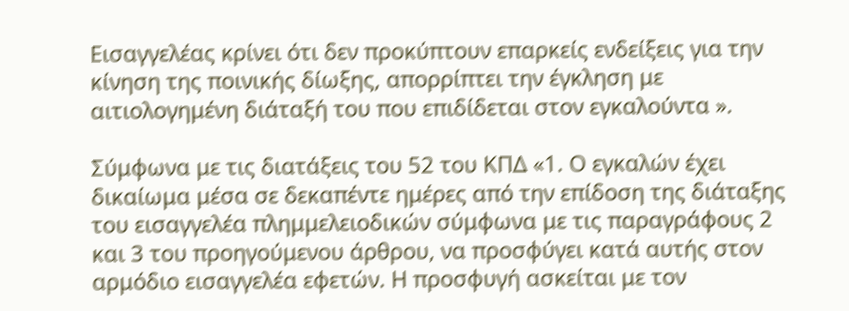Εισαγγελέας κρίνει ότι δεν προκύπτουν επαρκείς ενδείξεις για την κίνηση της ποινικής δίωξης, απορρίπτει την έγκληση με αιτιολογημένη διάταξή του που επιδίδεται στον εγκαλούντα ».

Σύμφωνα με τις διατάξεις του 52 του ΚΠΔ «1. Ο εγκαλών έχει δικαίωμα μέσα σε δεκαπέντε ημέρες από την επίδοση της διάταξης του εισαγγελέα πλημμελειοδικών σύμφωνα με τις παραγράφους 2 και 3 του προηγούμενου άρθρου, να προσφύγει κατά αυτής στον αρμόδιο εισαγγελέα εφετών. Η προσφυγή ασκείται με τον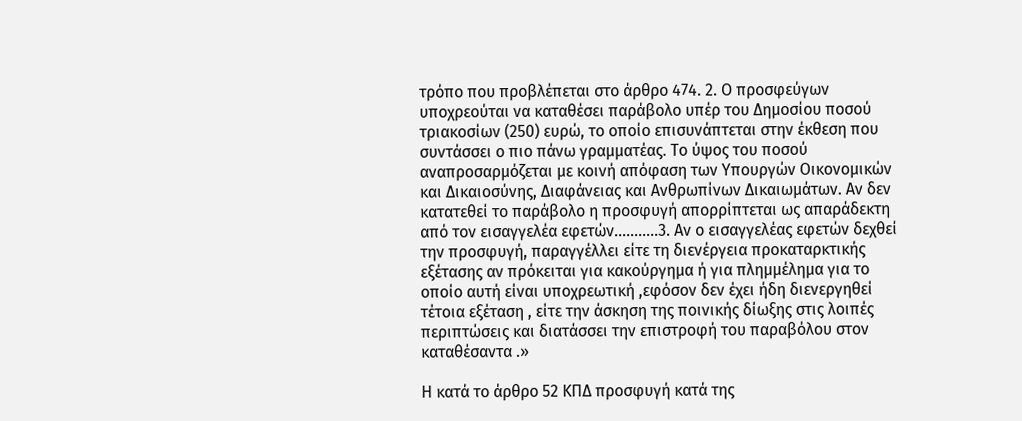τρόπο που προβλέπεται στο άρθρο 474. 2. Ο προσφεύγων υποχρεούται να καταθέσει παράβολο υπέρ του Δημοσίου ποσού τριακοσίων (250) ευρώ, το οποίο επισυνάπτεται στην έκθεση που συντάσσει ο πιο πάνω γραμματέας. Το ύψος του ποσού αναπροσαρμόζεται με κοινή απόφαση των Υπουργών Οικονομικών και Δικαιοσύνης, Διαφάνειας και Ανθρωπίνων Δικαιωμάτων. Αν δεν κατατεθεί το παράβολο η προσφυγή απορρίπτεται ως απαράδεκτη από τον εισαγγελέα εφετών………..3. Αν ο εισαγγελέας εφετών δεχθεί την προσφυγή, παραγγέλλει είτε τη διενέργεια προκαταρκτικής εξέτασης αν πρόκειται για κακούργημα ή για πλημμέλημα για το οποίο αυτή είναι υποχρεωτική ,εφόσον δεν έχει ήδη διενεργηθεί τέτοια εξέταση , είτε την άσκηση της ποινικής δίωξης στις λοιπές περιπτώσεις και διατάσσει την επιστροφή του παραβόλου στον καταθέσαντα .»

Η κατά το άρθρο 52 ΚΠΔ προσφυγή κατά της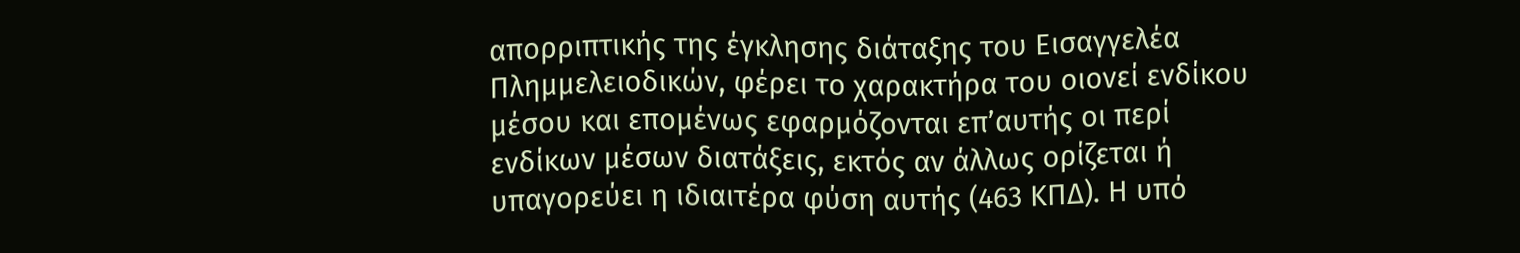απορριπτικής της έγκλησης διάταξης του Εισαγγελέα Πλημμελειοδικών, φέρει το χαρακτήρα του οιονεί ενδίκου μέσου και επομένως εφαρμόζονται επ’αυτής οι περί ενδίκων μέσων διατάξεις, εκτός αν άλλως ορίζεται ή υπαγορεύει η ιδιαιτέρα φύση αυτής (463 ΚΠΔ). Η υπό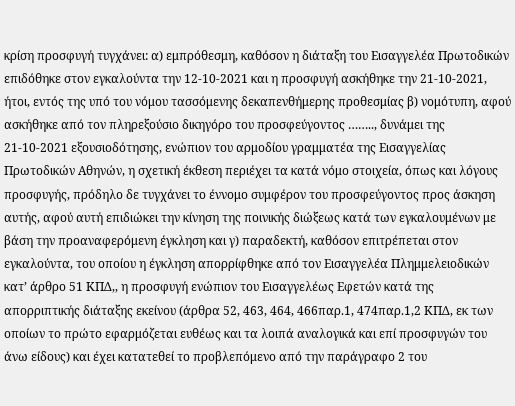κρίση προσφυγή τυγχάνει: α) εμπρόθεσμη, καθόσον η διάταξη του Εισαγγελέα Πρωτοδικών επιδόθηκε στον εγκαλούντα την 12-10-2021 και η προσφυγή ασκήθηκε την 21-10-2021, ήτοι, εντός της υπό του νόμου τασσόμενης δεκαπενθήμερης προθεσμίας β) νομότυπη, αφού ασκήθηκε από τον πληρεξούσιο δικηγόρο του προσφεύγοντος …….., δυνάμει της 21-10-2021 εξουσιοδότησης, ενώπιον του αρμοδίου γραμματέα της Εισαγγελίας Πρωτοδικών Αθηνών, η σχετική έκθεση περιέχει τα κατά νόμο στοιχεία, όπως και λόγους προσφυγής, πρόδηλο δε τυγχάνει το έννομο συμφέρον του προσφεύγοντος προς άσκηση αυτής, αφού αυτή επιδιώκει την κίνηση της ποινικής διώξεως κατά των εγκαλουμένων με βάση την προαναφερόμενη έγκληση και γ) παραδεκτή, καθόσον επιτρέπεται στον εγκαλούντα, του οποίου η έγκληση απορρίφθηκε από τον Εισαγγελέα Πλημμελειοδικών κατ’ άρθρο 51 ΚΠΔ,, η προσφυγή ενώπιον του Εισαγγελέως Εφετών κατά της απορριπτικής διάταξης εκείνου (άρθρα 52, 463, 464, 466παρ.1, 474παρ.1,2 ΚΠΔ, εκ των οποίων το πρώτο εφαρμόζεται ευθέως και τα λοιπά αναλογικά και επί προσφυγών του άνω είδους) και έχει κατατεθεί το προβλεπόμενο από την παράγραφο 2 του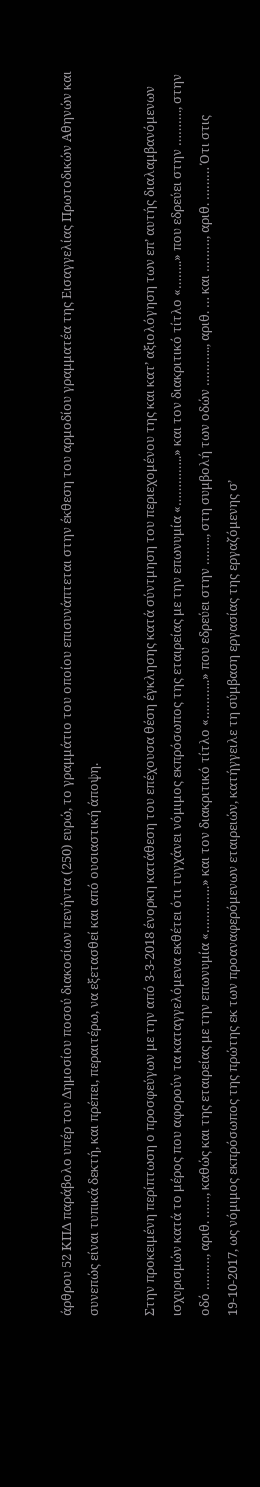άρθρου 52 ΚΠΔ παράβολο υπέρ του Δημοσίου ποσού διακοσίων πενήντα (250) ευρώ, το γραμμάτιο του οποίου επισυνάπτεται στην έκθεση του αρμοδίου γραμματέα της Εισαγγελίας Πρωτοδικών Αθηνών και συνεπώς είναι τυπικά δεκτή, και πρέπει, περαιτέρω, να εξετασθεί και από ουσιαστική άποψη.

Στην προκειμένη περίπτωση ο προσφεύγων με την από 3-3-2018 ένορκη κατάθεση του επέχουσα θέση έγκλησης κατά σύντμηση του περιεχομένου της και κατ’ αξιολόγηση των επ’ αυτής διαλαμβανόμενων ισχυρισμών κατά το μέρος που αφορούν τα καταγγελόμενα εκθέτει ότι τυγχάνει νόμιμος εκπρόσωπος της εταιρείας με την επωνυμία «…………..» και τον διακριτικό τίτλο «……..» που εδρεύει στην ………., στην οδό ………, αριθ. ……, καθώς και της εταιρείας με την επωνυμία «………….» και τον διακριτικό τίτλο «………..» που εδρεύει στην …….., στη συμβολή των οδών ……….., αριθ. … και ………, αριθ. ……… Ότι στις 19-10-2017, ως νόμιμος εκπρόσωπος της πρώτης εκ των προαναφερόμενων εταιρειών, κατήγγειλε τη σύμβαση εργασίας της εργαζόμενης σ’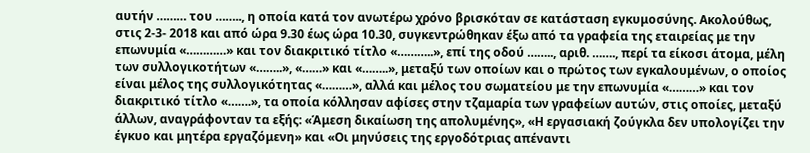αυτήν ……… του …….., η οποία κατά τον ανωτέρω χρόνο βρισκόταν σε κατάσταση εγκυμοσύνης. Ακολούθως, στις 2-3- 2018 και από ώρα 9.30 έως ώρα 10.30, συγκεντρώθηκαν έξω από τα γραφεία της εταιρείας με την επωνυμία «…………» και τον διακριτικό τίτλο «………..», επί της οδού …….., αριθ. ……., περί τα είκοσι άτομα, μέλη των συλλογικοτήτων «……..», «……» και «……..», μεταξύ των οποίων και ο πρώτος των εγκαλουμένων, ο οποίος είναι μέλος της συλλογικότητας «………», αλλά και μέλος του σωματείου με την επωνυμία «………» και τον διακριτικό τίτλο «…….», τα οποία κόλλησαν αφίσες στην τζαμαρία των γραφείων αυτών, στις οποίες, μεταξύ άλλων, αναγράφονταν τα εξής: «Άμεση δικαίωση της απολυμένης», «Η εργασιακή ζούγκλα δεν υπολογίζει την έγκυο και μητέρα εργαζόμενη» και «Οι μηνύσεις της εργοδότριας απέναντι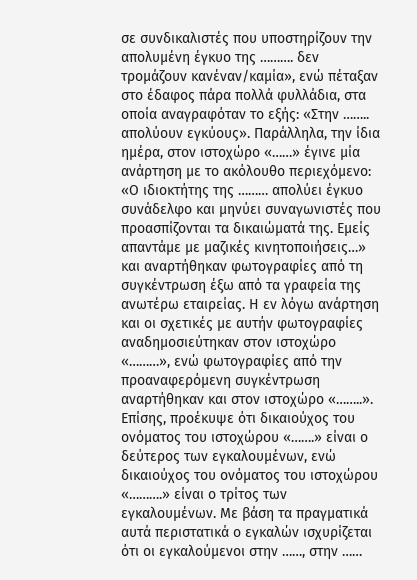σε συνδικαλιστές που υποστηρίζουν την απολυμένη έγκυο της ………. δεν τρομάζουν κανέναν/καμία», ενώ πέταξαν στο έδαφος πάρα πολλά φυλλάδια, στα οποία αναγραφόταν το εξής: «Στην …….. απολύουν εγκύους». Παράλληλα, την ίδια ημέρα, στον ιστοχώρο «……» έγινε μία ανάρτηση με το ακόλουθο περιεχόμενο: «Ο ιδιοκτήτης της ……… απολύει έγκυο συνάδελφο και μηνύει συναγωνιστές που προασπίζονται τα δικαιώματά της. Εμείς απαντάμε με μαζικές κινητοποιήσεις…» και αναρτήθηκαν φωτογραφίες από τη συγκέντρωση έξω από τα γραφεία της ανωτέρω εταιρείας. Η εν λόγω ανάρτηση και οι σχετικές με αυτήν φωτογραφίες αναδημοσιεύτηκαν στον ιστοχώρο «………», ενώ φωτογραφίες από την προαναφερόμενη συγκέντρωση αναρτήθηκαν και στον ιστοχώρο «……..». Επίσης, προέκυψε ότι δικαιούχος του ονόματος του ιστοχώρου «…….» είναι ο δεύτερος των εγκαλουμένων, ενώ δικαιούχος του ονόματος του ιστοχώρου «……….» είναι ο τρίτος των εγκαλουμένων. Με βάση τα πραγματικά αυτά περιστατικά ο εγκαλών ισχυρίζεται ότι οι εγκαλούμενοι στην ……, στην ……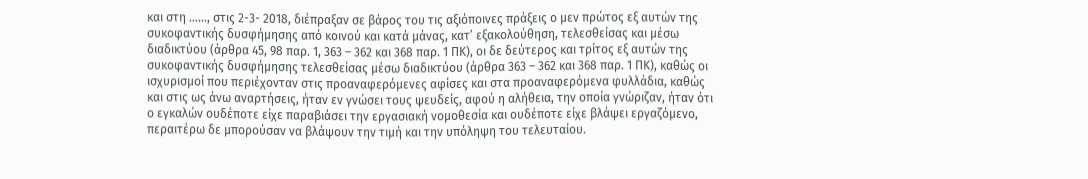και στη ……, στις 2-3- 2018, διέπραξαν σε βάρος του τις αξιόποινες πράξεις ο μεν πρώτος εξ αυτών της συκοφαντικής δυσφήμησης από κοινού και κατά μάνας, κατ’ εξακολούθηση, τελεσθείσας και μέσω διαδικτύου (άρθρα 45, 98 παρ. 1, 363 – 362 και 368 παρ. 1 ΠΚ), οι δε δεύτερος και τρίτος εξ αυτών της συκοφαντικής δυσφήμησης τελεσθείσας μέσω διαδικτύου (άρθρα 363 – 362 και 368 παρ. 1 ΠΚ), καθώς οι ισχυρισμοί που περιέχονταν στις προαναφερόμενες αφίσες και στα προαναφερόμενα φυλλάδια, καθώς και στις ως άνω αναρτήσεις, ήταν εν γνώσει τους ψευδείς, αφού η αλήθεια, την οποία γνώριζαν, ήταν ότι ο εγκαλών ουδέποτε είχε παραβιάσει την εργασιακή νομοθεσία και ουδέποτε είχε βλάψει εργαζόμενο, περαιτέρω δε μπορούσαν να βλάψουν την τιμή και την υπόληψη του τελευταίου.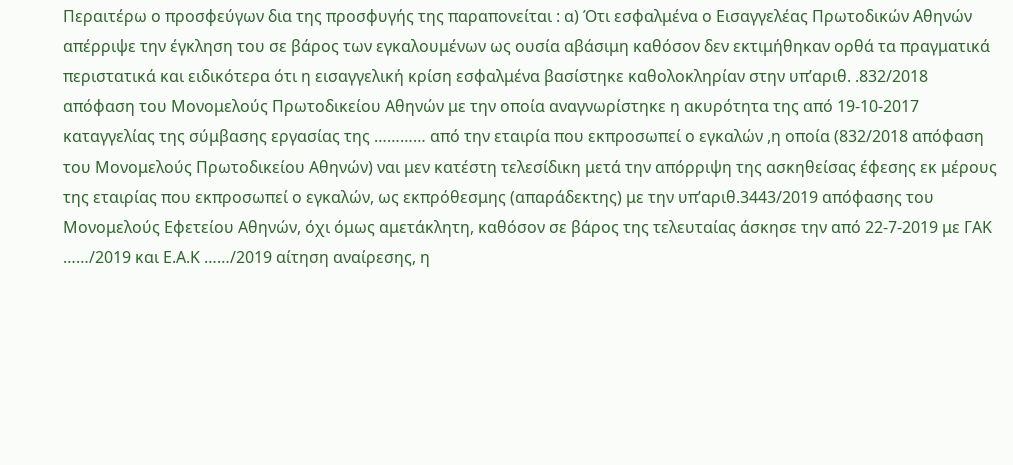Περαιτέρω ο προσφεύγων δια της προσφυγής της παραπονείται : α) Ότι εσφαλμένα ο Εισαγγελέας Πρωτοδικών Αθηνών απέρριψε την έγκληση του σε βάρος των εγκαλουμένων ως ουσία αβάσιμη καθόσον δεν εκτιμήθηκαν ορθά τα πραγματικά περιστατικά και ειδικότερα ότι η εισαγγελική κρίση εσφαλμένα βασίστηκε καθολοκληρίαν στην υπ’αριθ. .832/2018 απόφαση του Μονομελούς Πρωτοδικείου Αθηνών με την οποία αναγνωρίστηκε η ακυρότητα της από 19-10-2017 καταγγελίας της σύμβασης εργασίας της ………… από την εταιρία που εκπροσωπεί ο εγκαλών ,η οποία (832/2018 απόφαση του Μονομελούς Πρωτοδικείου Αθηνών) ναι μεν κατέστη τελεσίδικη μετά την απόρριψη της ασκηθείσας έφεσης εκ μέρους της εταιρίας που εκπροσωπεί ο εγκαλών, ως εκπρόθεσμης (απαράδεκτης) με την υπ’αριθ.3443/2019 απόφασης του Μονομελούς Εφετείου Αθηνών, όχι όμως αμετάκλητη, καθόσον σε βάρος της τελευταίας άσκησε την από 22-7-2019 με ΓΑΚ ……/2019 και Ε.Α.Κ ……/2019 αίτηση αναίρεσης, η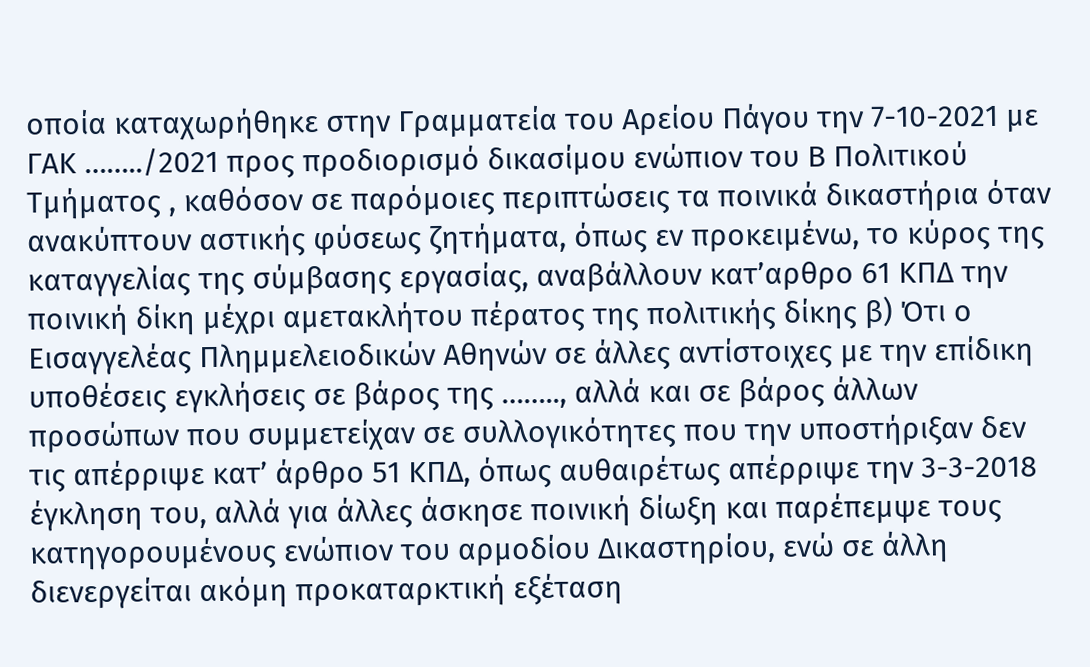οποία καταχωρήθηκε στην Γραμματεία του Αρείου Πάγου την 7-10-2021 με ΓΑΚ ……../2021 προς προδιορισμό δικασίμου ενώπιον του Β Πολιτικού Τμήματος , καθόσον σε παρόμοιες περιπτώσεις τα ποινικά δικαστήρια όταν ανακύπτουν αστικής φύσεως ζητήματα, όπως εν προκειμένω, το κύρος της καταγγελίας της σύμβασης εργασίας, αναβάλλουν κατ’αρθρο 61 ΚΠΔ την ποινική δίκη μέχρι αμετακλήτου πέρατος της πολιτικής δίκης β) Ότι ο Εισαγγελέας Πλημμελειοδικών Αθηνών σε άλλες αντίστοιχες με την επίδικη υποθέσεις εγκλήσεις σε βάρος της …….., αλλά και σε βάρος άλλων προσώπων που συμμετείχαν σε συλλογικότητες που την υποστήριξαν δεν τις απέρριψε κατ’ άρθρο 51 ΚΠΔ, όπως αυθαιρέτως απέρριψε την 3-3-2018 έγκληση του, αλλά για άλλες άσκησε ποινική δίωξη και παρέπεμψε τους κατηγορουμένους ενώπιον του αρμοδίου Δικαστηρίου, ενώ σε άλλη διενεργείται ακόμη προκαταρκτική εξέταση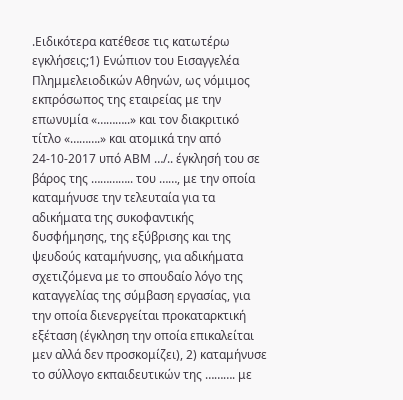.Ειδικότερα κατέθεσε τις κατωτέρω εγκλήσεις;1) Ενώπιον του Εισαγγελέα Πλημμελειοδικών Αθηνών, ως νόμιμος εκπρόσωπος της εταιρείας με την επωνυμία «………..» και τον διακριτικό τίτλο «……….» και ατομικά την από 24-10-2017 υπό ΑΒΜ …/.. έγκλησή του σε βάρος της ………….. του ……, με την οποία καταμήνυσε την τελευταία για τα αδικήματα της συκοφαντικής δυσφήμησης, της εξύβρισης και της ψευδούς καταμήνυσης, για αδικήματα σχετιζόμενα με το σπουδαίο λόγο της καταγγελίας της σύμβαση εργασίας, για την οποία διενεργείται προκαταρκτική εξέταση (έγκληση την οποία επικαλείται μεν αλλά δεν προσκομίζει), 2) καταμήνυσε το σύλλογο εκπαιδευτικών της ………. με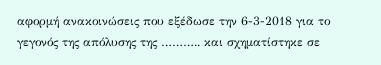αφορμή ανακοινώσεις που εξέδωσε την 6-3-2018 για το γεγονός της απόλυσης της ……….. και σχηματίστηκε σε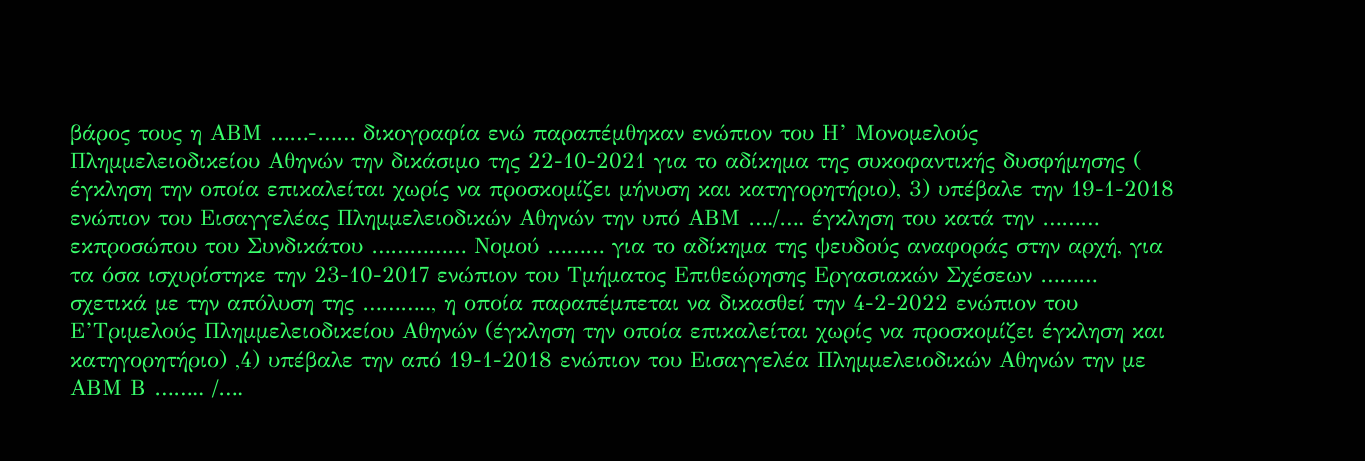βάρος τους η ΑΒΜ ……-…… δικογραφία ενώ παραπέμθηκαν ενώπιον του Η’ Μονομελούς Πλημμελειοδικείου Αθηνών την δικάσιμο της 22-10-2021 για το αδίκημα της συκοφαντικής δυσφήμησης ( έγκληση την οποία επικαλείται χωρίς να προσκομίζει μήνυση και κατηγορητήριο), 3) υπέβαλε την 19-1-2018 ενώπιον του Εισαγγελέας Πλημμελειοδικών Αθηνών την υπό ΑΒΜ …./…. έγκληση του κατά την ……… εκπροσώπου του Συνδικάτου …………… Νομού ……… για το αδίκημα της ψευδούς αναφοράς στην αρχή, για τα όσα ισχυρίστηκε την 23-10-2017 ενώπιον του Τμήματος Επιθεώρησης Εργασιακών Σχέσεων ……… σχετικά με την απόλυση της ……….., η οποία παραπέμπεται να δικασθεί την 4-2-2022 ενώπιον του Ε’Τριμελούς Πλημμελειοδικείου Αθηνών (έγκληση την οποία επικαλείται χωρίς να προσκομίζει έγκληση και κατηγορητήριο) ,4) υπέβαλε την από 19-1-2018 ενώπιον του Εισαγγελέα Πλημμελειοδικών Αθηνών την με ΑΒΜ Β …….. /….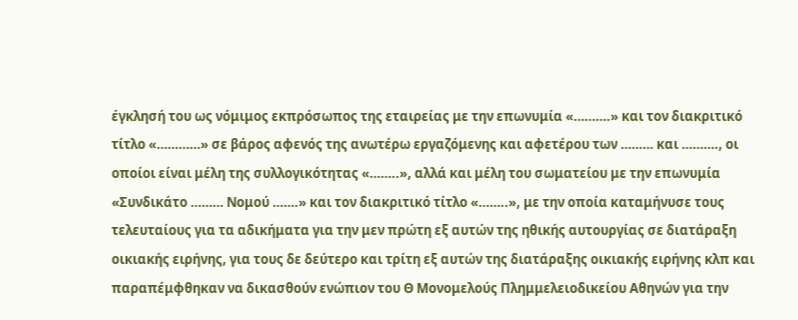έγκλησή του ως νόμιμος εκπρόσωπος της εταιρείας με την επωνυμία «……….» και τον διακριτικό τίτλο «…………» σε βάρος αφενός της ανωτέρω εργαζόμενης και αφετέρου των ……… και ………., οι οποίοι είναι μέλη της συλλογικότητας «……..», αλλά και μέλη του σωματείου με την επωνυμία «Συνδικάτο ……… Νομού …….» και τον διακριτικό τίτλο «……..», με την οποία καταμήνυσε τους τελευταίους για τα αδικήματα για την μεν πρώτη εξ αυτών της ηθικής αυτουργίας σε διατάραξη οικιακής ειρήνης, για τους δε δεύτερο και τρίτη εξ αυτών της διατάραξης οικιακής ειρήνης κλπ και παραπέμφθηκαν να δικασθούν ενώπιον του Θ Μονομελούς Πλημμελειοδικείου Αθηνών για την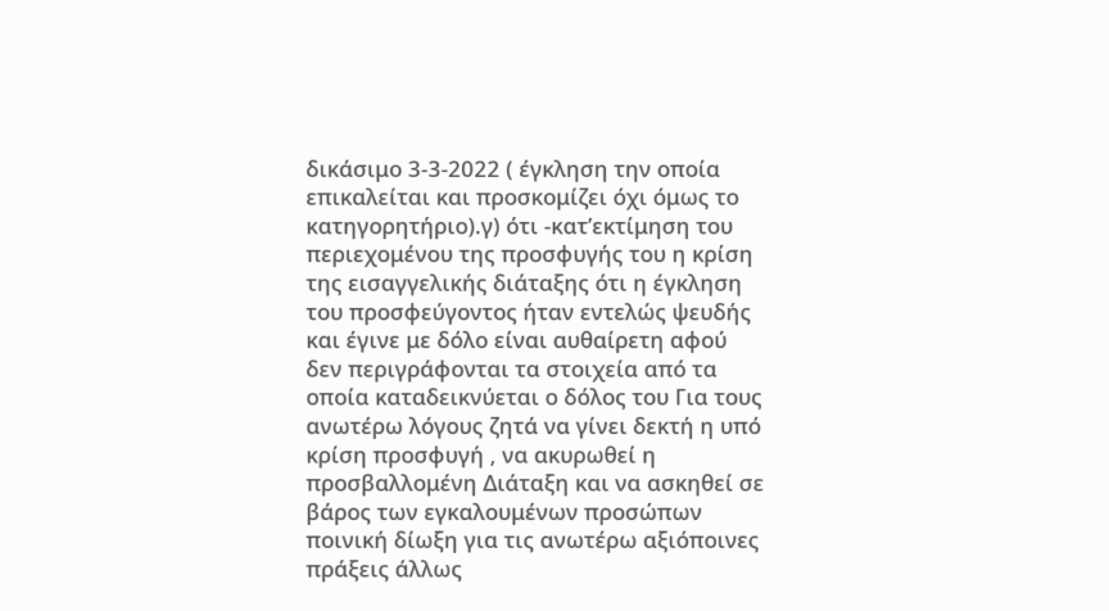δικάσιμο 3-3-2022 ( έγκληση την οποία επικαλείται και προσκομίζει όχι όμως το κατηγορητήριο).γ) ότι -κατ’εκτίμηση του περιεχομένου της προσφυγής του η κρίση της εισαγγελικής διάταξης ότι η έγκληση του προσφεύγοντος ήταν εντελώς ψευδής και έγινε με δόλο είναι αυθαίρετη αφού δεν περιγράφονται τα στοιχεία από τα οποία καταδεικνύεται ο δόλος του Για τους ανωτέρω λόγους ζητά να γίνει δεκτή η υπό κρίση προσφυγή , να ακυρωθεί η προσβαλλομένη Διάταξη και να ασκηθεί σε βάρος των εγκαλουμένων προσώπων ποινική δίωξη για τις ανωτέρω αξιόποινες πράξεις άλλως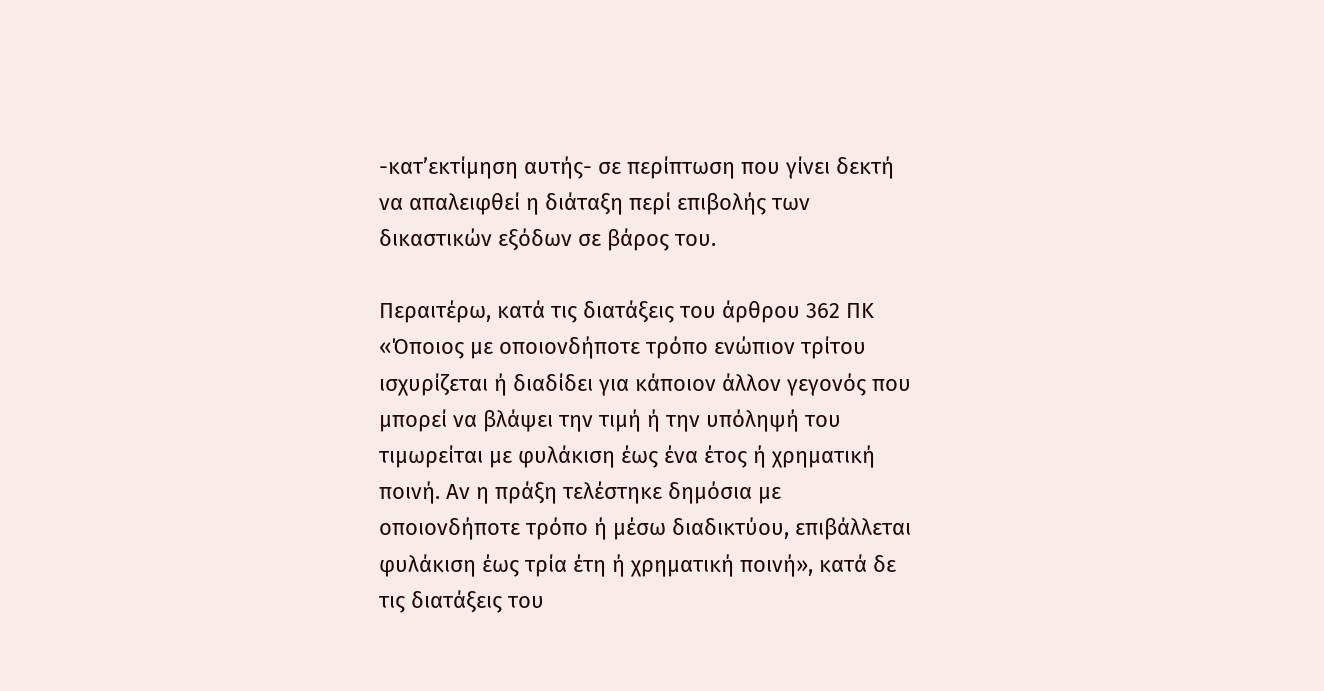-κατ’εκτίμηση αυτής- σε περίπτωση που γίνει δεκτή να απαλειφθεί η διάταξη περί επιβολής των δικαστικών εξόδων σε βάρος του.

Περαιτέρω, κατά τις διατάξεις του άρθρου 362 ΠΚ «Όποιος με οποιονδήποτε τρόπο ενώπιον τρίτου ισχυρίζεται ή διαδίδει για κάποιον άλλον γεγονός που μπορεί να βλάψει την τιμή ή την υπόληψή του τιμωρείται με φυλάκιση έως ένα έτος ή χρηματική ποινή. Αν η πράξη τελέστηκε δημόσια με οποιονδήποτε τρόπο ή μέσω διαδικτύου, επιβάλλεται φυλάκιση έως τρία έτη ή χρηματική ποινή», κατά δε τις διατάξεις του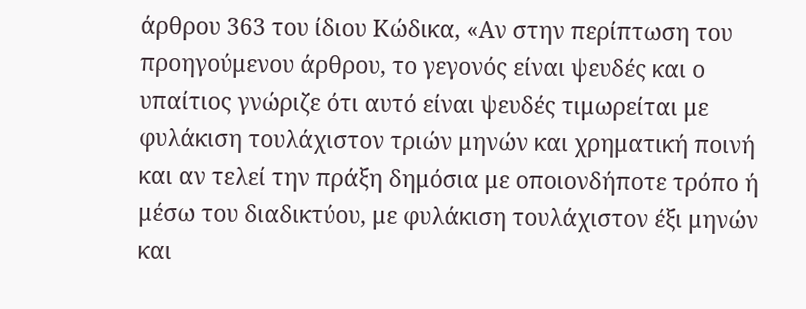άρθρου 363 του ίδιου Κώδικα, «Αν στην περίπτωση του προηγούμενου άρθρου, το γεγονός είναι ψευδές και ο υπαίτιος γνώριζε ότι αυτό είναι ψευδές τιμωρείται με φυλάκιση τουλάχιστον τριών μηνών και χρηματική ποινή και αν τελεί την πράξη δημόσια με οποιονδήποτε τρόπο ή μέσω του διαδικτύου, με φυλάκιση τουλάχιστον έξι μηνών και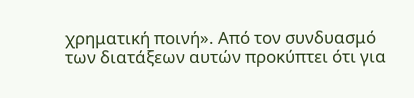χρηματική ποινή». Από τον συνδυασμό των διατάξεων αυτών προκύπτει ότι για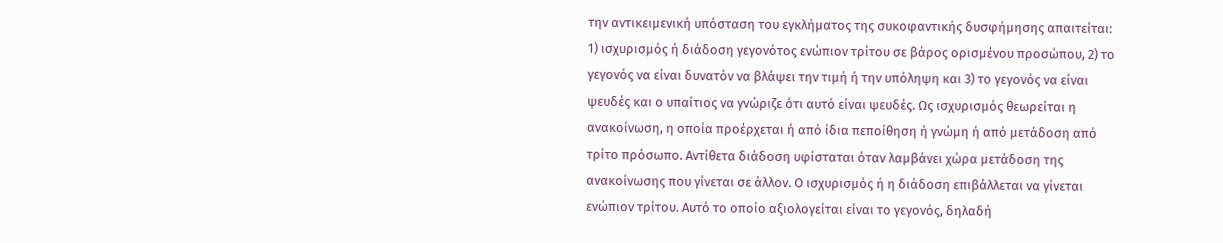την αντικειμενική υπόσταση του εγκλήματος της συκοφαντικής δυσφήμησης απαιτείται: 1) ισχυρισμός ή διάδοση γεγονότος ενώπιον τρίτου σε βάρος ορισμένου προσώπου, 2) το γεγονός να είναι δυνατόν να βλάψει την τιμή ή την υπόληψη και 3) το γεγονός να είναι ψευδές και ο υπαίτιος να γνώριζε ότι αυτό είναι ψευδές. Ως ισχυρισμός θεωρείται η ανακοίνωση, η οποία προέρχεται ή από ίδια πεποίθηση ή γνώμη ή από μετάδοση από τρίτο πρόσωπο. Αντίθετα διάδοση υφίσταται όταν λαμβάνει χώρα μετάδοση της ανακοίνωσης που γίνεται σε άλλον. Ο ισχυρισμός ή η διάδοση επιβάλλεται να γίνεται ενώπιον τρίτου. Αυτό το οποίο αξιολογείται είναι το γεγονός, δηλαδή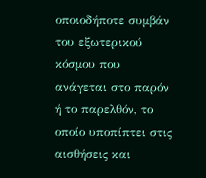οποιοδήποτε συμβάν του εξωτερικού κόσμου που ανάγεται στο παρόν ή το παρελθόν, το οποίο υποπίπτει στις αισθήσεις και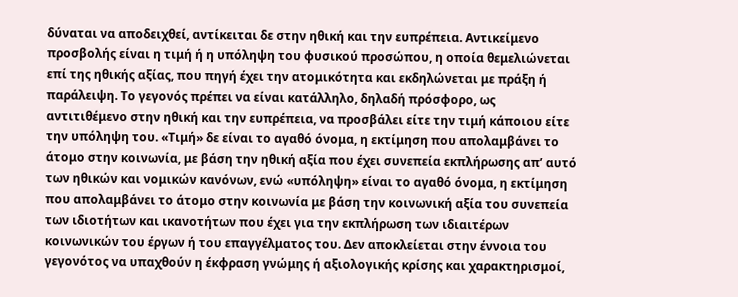δύναται να αποδειχθεί, αντίκειται δε στην ηθική και την ευπρέπεια. Αντικείμενο προσβολής είναι η τιμή ή η υπόληψη του φυσικού προσώπου, η οποία θεμελιώνεται επί της ηθικής αξίας, που πηγή έχει την ατομικότητα και εκδηλώνεται με πράξη ή παράλειψη. Το γεγονός πρέπει να είναι κατάλληλο, δηλαδή πρόσφορο, ως αντιτιθέμενο στην ηθική και την ευπρέπεια, να προσβάλει είτε την τιμή κάποιου είτε την υπόληψη του. «Τιμή» δε είναι το αγαθό όνομα, η εκτίμηση που απολαμβάνει το άτομο στην κοινωνία, με βάση την ηθική αξία που έχει συνεπεία εκπλήρωσης απ’ αυτό των ηθικών και νομικών κανόνων, ενώ «υπόληψη» είναι το αγαθό όνομα, η εκτίμηση που απολαμβάνει το άτομο στην κοινωνία με βάση την κοινωνική αξία του συνεπεία των ιδιοτήτων και ικανοτήτων που έχει για την εκπλήρωση των ιδιαιτέρων κοινωνικών του έργων ή του επαγγέλματος του. Δεν αποκλείεται στην έννοια του γεγονότος να υπαχθούν η έκφραση γνώμης ή αξιολογικής κρίσης και χαρακτηρισμοί,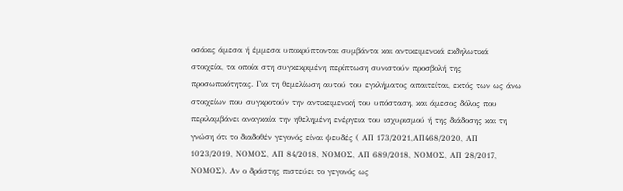οσάκις άμεσα ή έμμεσα υποκρύπτονται συμβάντα και αντικειμενικά εκδηλωτικά στοιχεία, τα οποία στη συγκεκριμένη περίπτωση συνιστούν προσβολή της προσωπικότητας. Για τη θεμελίωση αυτού του εγκλήματος απαιτείται, εκτός των ως άνω στοιχείων που συγκροτούν την αντικειμενική του υπόσταση, και άμεσος δόλος που περιλαμβάνει αναγκαία την ηθελημένη ενέργεια του ισχυρισμού ή της διάδοσης και τη γνώση ότι το διαδοθέν γεγονός είναι ψευδές ( ΑΠ 173/2021,ΑΠ468/2020, ΑΠ 1023/2019, ΝΟΜΟΣ, ΑΠ 84/2018, ΝΟΜΟΣ, ΑΠ 689/2018, ΝΟΜΟΣ, ΑΠ 28/2017, ΝΟΜΟΣ). Αν ο δράστης πιστεύει το γεγονός ως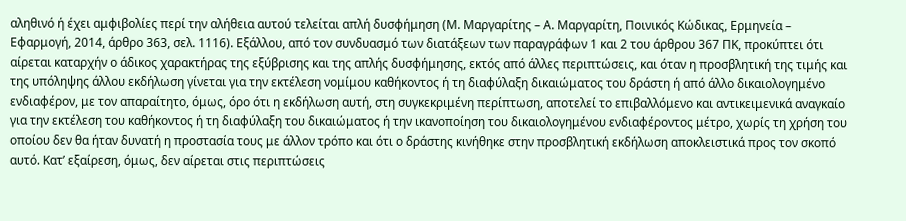αληθινό ή έχει αμφιβολίες περί την αλήθεια αυτού τελείται απλή δυσφήμηση (Μ. Μαργαρίτης – Α. Μαργαρίτη, Ποινικός Κώδικας, Ερμηνεία – Εφαρμογή, 2014, άρθρο 363, σελ. 1116). Εξάλλου, από τον συνδυασμό των διατάξεων των παραγράφων 1 και 2 του άρθρου 367 ΠΚ, προκύπτει ότι αίρεται καταρχήν ο άδικος χαρακτήρας της εξύβρισης και της απλής δυσφήμησης, εκτός από άλλες περιπτώσεις, και όταν η προσβλητική της τιμής και της υπόληψης άλλου εκδήλωση γίνεται για την εκτέλεση νομίμου καθήκοντος ή τη διαφύλαξη δικαιώματος του δράστη ή από άλλο δικαιολογημένο ενδιαφέρον, με τον απαραίτητο, όμως, όρο ότι η εκδήλωση αυτή, στη συγκεκριμένη περίπτωση, αποτελεί το επιβαλλόμενο και αντικειμενικά αναγκαίο για την εκτέλεση του καθήκοντος ή τη διαφύλαξη του δικαιώματος ή την ικανοποίηση του δικαιολογημένου ενδιαφέροντος μέτρο, χωρίς τη χρήση του οποίου δεν θα ήταν δυνατή η προστασία τους με άλλον τρόπο και ότι ο δράστης κινήθηκε στην προσβλητική εκδήλωση αποκλειστικά προς τον σκοπό αυτό. Κατ’ εξαίρεση, όμως, δεν αίρεται στις περιπτώσεις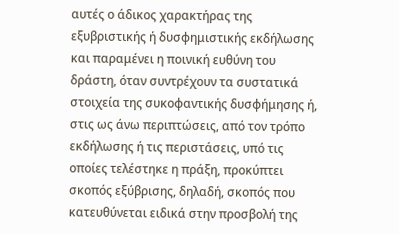αυτές ο άδικος χαρακτήρας της εξυβριστικής ή δυσφημιστικής εκδήλωσης και παραμένει η ποινική ευθύνη του δράστη, όταν συντρέχουν τα συστατικά στοιχεία της συκοφαντικής δυσφήμησης ή, στις ως άνω περιπτώσεις, από τον τρόπο εκδήλωσης ή τις περιστάσεις, υπό τις οποίες τελέστηκε η πράξη, προκύπτει σκοπός εξύβρισης, δηλαδή, σκοπός που κατευθύνεται ειδικά στην προσβολή της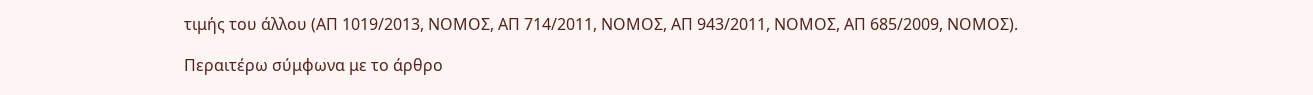τιμής του άλλου (ΑΠ 1019/2013, ΝΟΜΟΣ, ΑΠ 714/2011, ΝΟΜΟΣ, ΑΠ 943/2011, ΝΟΜΟΣ, ΑΠ 685/2009, ΝΟΜΟΣ).

Περαιτέρω σύμφωνα με το άρθρο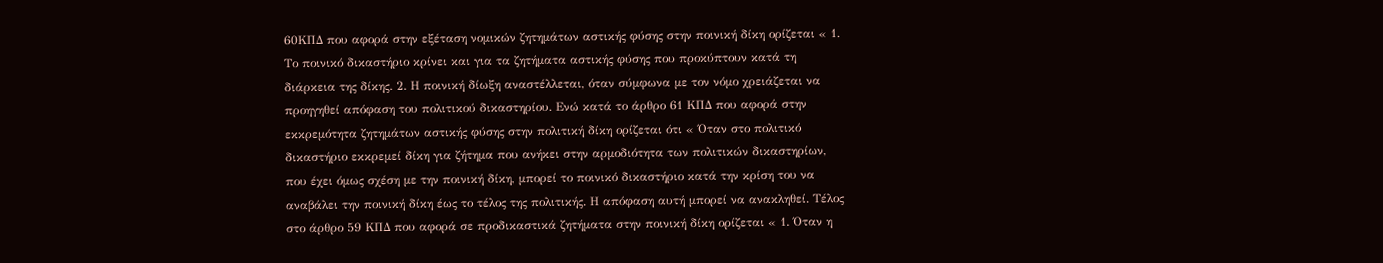60ΚΠΔ που αφορά στην εξέταση νομικών ζητημάτων αστικής φύσης στην ποινική δίκη ορίζεται « 1. Το ποινικό δικαστήριο κρίνει και για τα ζητήματα αστικής φύσης που προκύπτουν κατά τη διάρκεια της δίκης. 2. Η ποινική δίωξη αναστέλλεται, όταν σύμφωνα με τον νόμο χρειάζεται να προηγηθεί απόφαση του πολιτικού δικαστηρίου. Ενώ κατά το άρθρο 61 ΚΠΔ που αφορά στην εκκρεμότητα ζητημάτων αστικής φύσης στην πολιτική δίκη ορίζεται ότι « Όταν στο πολιτικό δικαστήριο εκκρεμεί δίκη για ζήτημα που ανήκει στην αρμοδιότητα των πολιτικών δικαστηρίων, που έχει όμως σχέση με την ποινική δίκη, μπορεί το ποινικό δικαστήριο κατά την κρίση του να αναβάλει την ποινική δίκη έως το τέλος της πολιτικής. Η απόφαση αυτή μπορεί να ανακληθεί. Τέλος στο άρθρο 59 ΚΠΔ που αφορά σε προδικαστικά ζητήματα στην ποινική δίκη ορίζεται « 1. Όταν η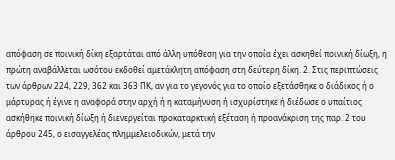απόφαση σε ποινική δίκη εξαρτάται από άλλη υπόθεση για την οποία έχει ασκηθεί ποινική δίωξη, η πρώτη αναβάλλεται ωσότου εκδοθεί αμετάκλητη απόφαση στη δεύτερη δίκη. 2. Στις περιπτώσεις των άρθρων 224, 229, 362 και 363 ΠΚ, αν για το γεγονός για το οποίο εξετάσθηκε ο διάδικος ή ο μάρτυρας ή έγινε η αναφορά στην αρχή ή η καταμήνυση ή ισχυρίστηκε ή διέδωσε ο υπαίτιος ασκήθηκε ποινική δίωξη ή διενεργείται προκαταρκτική εξέταση ή προανάκριση της παρ. 2 του άρθρου 245, ο εισαγγελέας πλημμελειοδικών, μετά την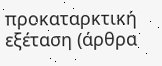προκαταρκτική εξέταση (άρθρα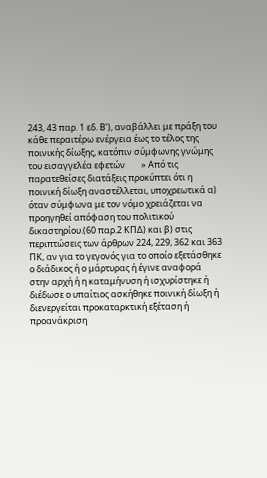243, 43 παρ. 1 εδ. Β’), αναβάλλει με πράξη του κάθε περαιτέρω ενέργεια έως το τέλος της ποινικής δίωξης, κατόπιν σύμφωνης γνώμης του εισαγγελέα εφετών        » Από τις παρατεθείσες διατάξεις προκύπτει ότι η ποινική δίωξη αναστέλλεται, υποχρεωτικά α) όταν σύμφωνα με τον νόμο χρειάζεται να προηγηθεί απόφαση του πολιτικού δικαστηρίου.(60 παρ.2 ΚΠΔ) και β) στις περιπτώσεις των άρθρων 224, 229, 362 και 363 ΠΚ, αν για το γεγονός για το οποίο εξετάσθηκε ο διάδικος ή ο μάρτυρας ή έγινε αναφορά στην αρχή ή η καταμήνυση ή ισχυρίστηκε ή διέδωσε ο υπαίτιος ασκήθηκε ποινική δίωξη ή διενεργείται προκαταρκτική εξέταση ή προανάκριση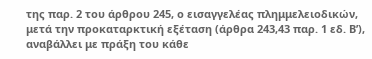της παρ. 2 του άρθρου 245, ο εισαγγελέας πλημμελειοδικών, μετά την προκαταρκτική εξέταση (άρθρα 243,43 παρ. 1 εδ. Β’), αναβάλλει με πράξη του κάθε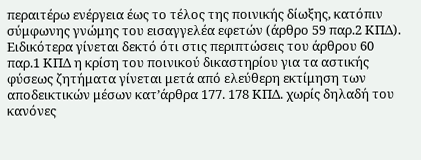περαιτέρω ενέργεια έως το τέλος της ποινικής δίωξης, κατόπιν σύμφωνης γνώμης του εισαγγελέα εφετών (άρθρο 59 παρ.2 ΚΠΔ). Ειδικότερα γίνεται δεκτό ότι στις περιπτώσεις του άρθρου 60 παρ.1 ΚΠΔ η κρίση του ποινικού δικαστηρίου για τα αστικής φύσεως ζητήματα γίνεται μετά από ελεύθερη εκτίμηση των αποδεικτικών μέσων κατ’άρθρα 177. 178 ΚΠΔ. χωρίς δηλαδή του κανόνες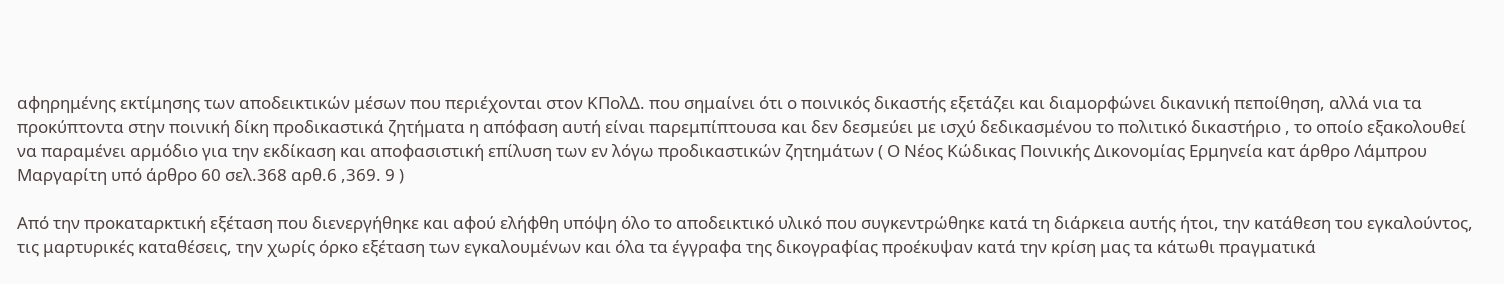αφηρημένης εκτίμησης των αποδεικτικών μέσων που περιέχονται στον ΚΠολΔ. που σημαίνει ότι ο ποινικός δικαστής εξετάζει και διαμορφώνει δικανική πεποίθηση, αλλά νια τα προκύπτοντα στην ποινική δίκη προδικαστικά ζητήματα η απόφαση αυτή είναι παρεμπίπτουσα και δεν δεσμεύει με ισχύ δεδικασμένου το πολιτικό δικαστήριο , το οποίο εξακολουθεί να παραμένει αρμόδιο για την εκδίκαση και αποφασιστική επίλυση των εν λόγω προδικαστικών ζητημάτων ( Ο Νέος Κώδικας Ποινικής Δικονομίας Ερμηνεία κατ άρθρο Λάμπρου Μαργαρίτη υπό άρθρο 60 σελ.368 αρθ.6 ,369. 9 )

Από την προκαταρκτική εξέταση που διενεργήθηκε και αφού ελήφθη υπόψη όλο το αποδεικτικό υλικό που συγκεντρώθηκε κατά τη διάρκεια αυτής ήτοι, την κατάθεση του εγκαλούντος, τις μαρτυρικές καταθέσεις, την χωρίς όρκο εξέταση των εγκαλουμένων και όλα τα έγγραφα της δικογραφίας προέκυψαν κατά την κρίση μας τα κάτωθι πραγματικά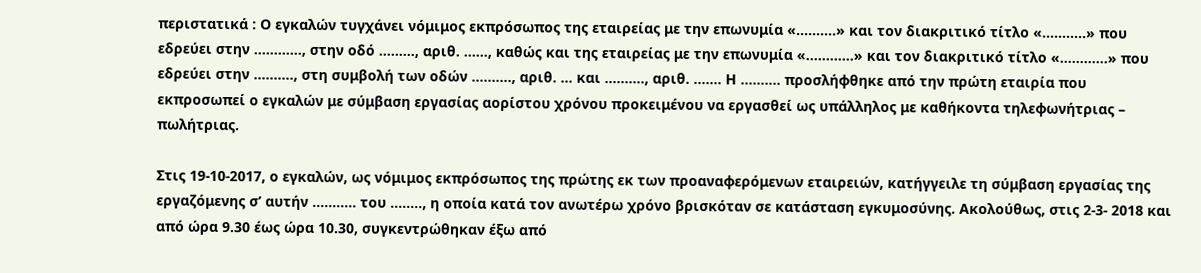περιστατικά : Ο εγκαλών τυγχάνει νόμιμος εκπρόσωπος της εταιρείας με την επωνυμία «……….» και τον διακριτικό τίτλο «………..» που εδρεύει στην …………, στην οδό ………, αριθ. ……, καθώς και της εταιρείας με την επωνυμία «…………» και τον διακριτικό τίτλο «…………» που εδρεύει στην ………., στη συμβολή των οδών ………., αριθ. … και ………., αριθ. ……. Η ………. προσλήφθηκε από την πρώτη εταιρία που εκπροσωπεί ο εγκαλών με σύμβαση εργασίας αορίστου χρόνου προκειμένου να εργασθεί ως υπάλληλος με καθήκοντα τηλεφωνήτριας – πωλήτριας.

Στις 19-10-2017, ο εγκαλών, ως νόμιμος εκπρόσωπος της πρώτης εκ των προαναφερόμενων εταιρειών, κατήγγειλε τη σύμβαση εργασίας της εργαζόμενης σ’ αυτήν ……….. του …….., η οποία κατά τον ανωτέρω χρόνο βρισκόταν σε κατάσταση εγκυμοσύνης. Ακολούθως, στις 2-3- 2018 και από ώρα 9.30 έως ώρα 10.30, συγκεντρώθηκαν έξω από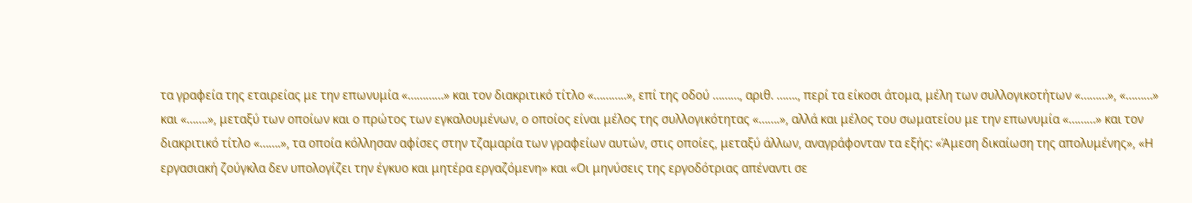τα γραφεία της εταιρείας με την επωνυμία «…………» και τον διακριτικό τίτλο «………..», επί της οδού ………, αριθ. ……., περί τα είκοσι άτομα, μέλη των συλλογικοτήτων «………», «………» και «…….», μεταξύ των οποίων και ο πρώτος των εγκαλουμένων, ο οποίος είναι μέλος της συλλογικότητας «…….», αλλά και μέλος του σωματείου με την επωνυμία «………» και τον διακριτικό τίτλο «…….», τα οποία κόλλησαν αφίσες στην τζαμαρία των γραφείων αυτών, στις οποίες, μεταξύ άλλων, αναγράφονταν τα εξής: «Άμεση δικαίωση της απολυμένης», «Η εργασιακή ζούγκλα δεν υπολογίζει την έγκυο και μητέρα εργαζόμενη» και «Οι μηνύσεις της εργοδότριας απέναντι σε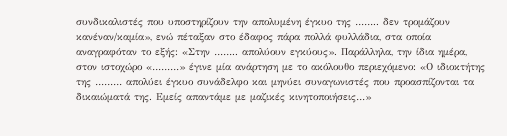συνδικαλιστές που υποστηρίζουν την απολυμένη έγκυο της …….. δεν τρομάζουν κανέναν/καμία», ενώ πέταξαν στο έδαφος πάρα πολλά φυλλάδια, στα οποία αναγραφόταν το εξής: «Στην …….. απολύουν εγκύους». Παράλληλα, την ίδια ημέρα, στον ιστοχώρο «………» έγινε μία ανάρτηση με το ακόλουθο περιεχόμενο: «Ο ιδιοκτήτης της ……… απολύει έγκυο συνάδελφο και μηνύει συναγωνιστές που προασπίζονται τα δικαιώματά της. Εμείς απαντάμε με μαζικές κινητοποιήσεις…»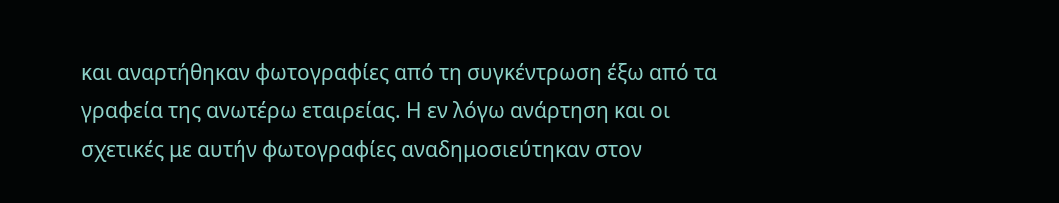και αναρτήθηκαν φωτογραφίες από τη συγκέντρωση έξω από τα γραφεία της ανωτέρω εταιρείας. Η εν λόγω ανάρτηση και οι σχετικές με αυτήν φωτογραφίες αναδημοσιεύτηκαν στον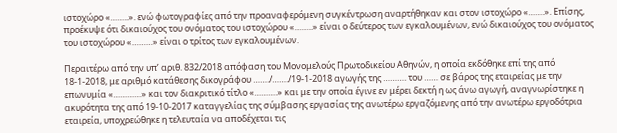ιστοχώρο «……..». ενώ φωτογραφίες από την προαναφερόμενη συγκέντρωση αναρτήθηκαν και στον ιστοχώρο «…….». Επίσης, προέκυψε ότι δικαιούχος του ονόματος του ιστοχώρου «……..» είναι ο δεύτερος των εγκαλουμένων, ενώ δικαιούχος του ονόματος του ιστοχώρου «………» είναι ο τρίτος των εγκαλουμένων.

Περαιτέρω από την υπ’ αριθ. 832/2018 απόφαση του Μονομελούς Πρωτοδικείου Αθηνών, η οποία εκδόθηκε επί της από 18-1-2018, με αριθμό κατάθεσης δικογράφου ……./……./19-1-2018 αγωγής της ………. του …… σε βάρος της εταιρείας με την επωνυμία «…………» και τον διακριτικό τίτλο «……….» και με την οποία έγινε εν μέρει δεκτή η ως άνω αγωγή, αναγνωρίστηκε η ακυρότητα της από 19-10-2017 καταγγελίας της σύμβασης εργασίας της ανωτέρω εργαζόμενης από την ανωτέρω εργοδότρια εταιρεία, υποχρεώθηκε η τελευταία να αποδέχεται τις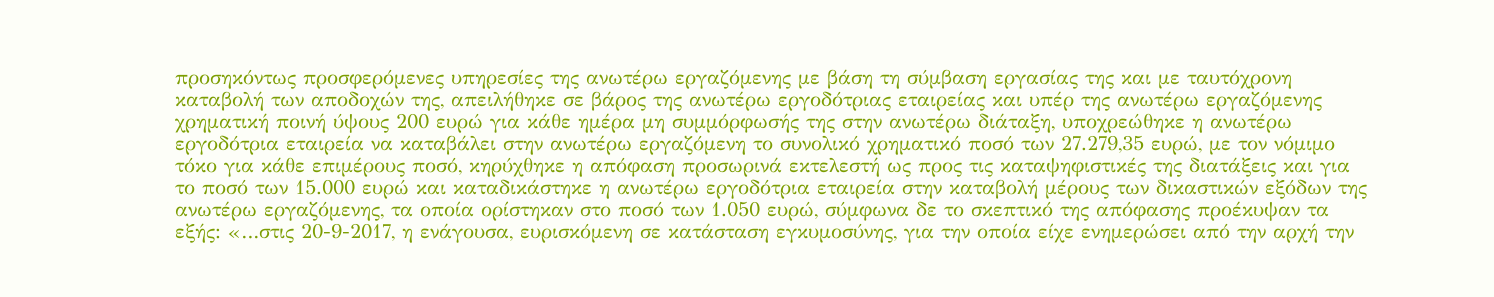προσηκόντως προσφερόμενες υπηρεσίες της ανωτέρω εργαζόμενης με βάση τη σύμβαση εργασίας της και με ταυτόχρονη καταβολή των αποδοχών της, απειλήθηκε σε βάρος της ανωτέρω εργοδότριας εταιρείας και υπέρ της ανωτέρω εργαζόμενης χρηματική ποινή ύψους 200 ευρώ για κάθε ημέρα μη συμμόρφωσής της στην ανωτέρω διάταξη, υποχρεώθηκε η ανωτέρω εργοδότρια εταιρεία να καταβάλει στην ανωτέρω εργαζόμενη το συνολικό χρηματικό ποσό των 27.279,35 ευρώ, με τον νόμιμο τόκο για κάθε επιμέρους ποσό, κηρύχθηκε η απόφαση προσωρινά εκτελεστή ως προς τις καταψηφιστικές της διατάξεις και για το ποσό των 15.000 ευρώ και καταδικάστηκε η ανωτέρω εργοδότρια εταιρεία στην καταβολή μέρους των δικαστικών εξόδων της ανωτέρω εργαζόμενης, τα οποία ορίστηκαν στο ποσό των 1.050 ευρώ, σύμφωνα δε το σκεπτικό της απόφασης προέκυψαν τα εξής: «…στις 20-9-2017, η ενάγουσα, ευρισκόμενη σε κατάσταση εγκυμοσύνης, για την οποία είχε ενημερώσει από την αρχή την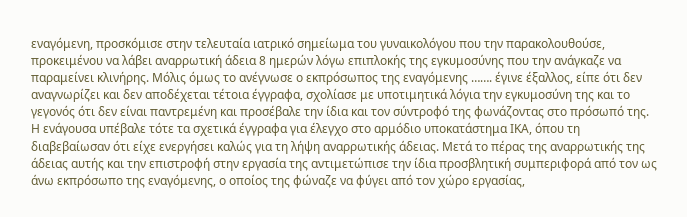εναγόμενη, προσκόμισε στην τελευταία ιατρικό σημείωμα του γυναικολόγου που την παρακολουθούσε, προκειμένου να λάβει αναρρωτική άδεια 8 ημερών λόγω επιπλοκής της εγκυμοσύνης που την ανάγκαζε να παραμείνει κλινήρης. Μόλις όμως το ανέγνωσε ο εκπρόσωπος της εναγόμενης ……. έγινε έξαλλος, είπε ότι δεν αναγνωρίζει και δεν αποδέχεται τέτοια έγγραφα, σχολίασε με υποτιμητικά λόγια την εγκυμοσύνη της και το γεγονός ότι δεν είναι παντρεμένη και προσέβαλε την ίδια και τον σύντροφό της φωνάζοντας στο πρόσωπό της. Η ενάγουσα υπέβαλε τότε τα σχετικά έγγραφα για έλεγχο στο αρμόδιο υποκατάστημα ΙΚΑ, όπου τη διαβεβαίωσαν ότι είχε ενεργήσει καλώς για τη λήψη αναρρωτικής άδειας. Μετά το πέρας της αναρρωτικής της άδειας αυτής και την επιστροφή στην εργασία της αντιμετώπισε την ίδια προσβλητική συμπεριφορά από τον ως άνω εκπρόσωπο της εναγόμενης, ο οποίος της φώναζε να φύγει από τον χώρο εργασίας,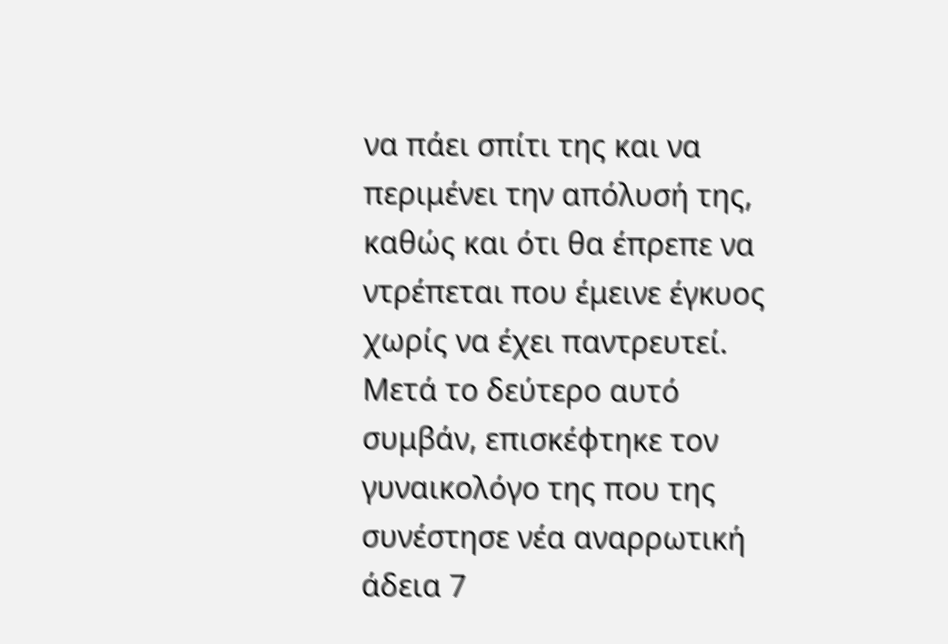να πάει σπίτι της και να περιμένει την απόλυσή της, καθώς και ότι θα έπρεπε να ντρέπεται που έμεινε έγκυος χωρίς να έχει παντρευτεί. Μετά το δεύτερο αυτό συμβάν, επισκέφτηκε τον γυναικολόγο της που της συνέστησε νέα αναρρωτική άδεια 7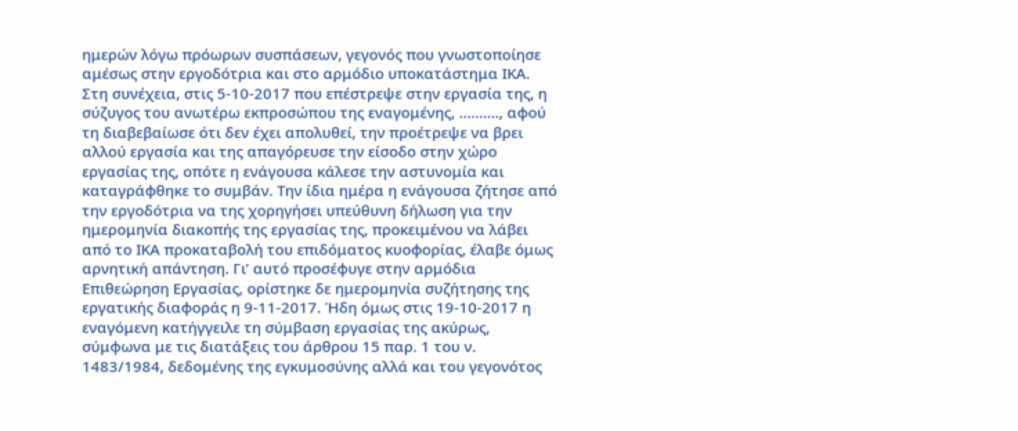ημερών λόγω πρόωρων συσπάσεων, γεγονός που γνωστοποίησε αμέσως στην εργοδότρια και στο αρμόδιο υποκατάστημα ΙΚΑ. Στη συνέχεια, στις 5-10-2017 που επέστρεψε στην εργασία της, η σύζυγος του ανωτέρω εκπροσώπου της εναγομένης, ………., αφού τη διαβεβαίωσε ότι δεν έχει απολυθεί, την προέτρεψε να βρει αλλού εργασία και της απαγόρευσε την είσοδο στην χώρο εργασίας της, οπότε η ενάγουσα κάλεσε την αστυνομία και καταγράφθηκε το συμβάν. Την ίδια ημέρα η ενάγουσα ζήτησε από την εργοδότρια να της χορηγήσει υπεύθυνη δήλωση για την ημερομηνία διακοπής της εργασίας της, προκειμένου να λάβει από το ΙΚΑ προκαταβολή του επιδόματος κυοφορίας, έλαβε όμως αρνητική απάντηση. Γι’ αυτό προσέφυγε στην αρμόδια Επιθεώρηση Εργασίας, ορίστηκε δε ημερομηνία συζήτησης της εργατικής διαφοράς η 9-11-2017. Ήδη όμως στις 19-10-2017 η εναγόμενη κατήγγειλε τη σύμβαση εργασίας της ακύρως, σύμφωνα με τις διατάξεις του άρθρου 15 παρ. 1 του ν. 1483/1984, δεδομένης της εγκυμοσύνης αλλά και του γεγονότος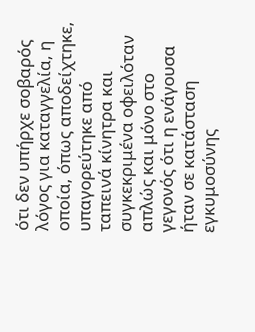ότι δεν υπήρχε σοβαρός λόγος για καταγγελία, η οποία, όπως αποδείχτηκε, υπαγορεύτηκε από ταπεινά κίνητρα και συγκεκριμένα οφειλόταν απλώς και μόνο στο γεγονός ότι η ενάγουσα ήταν σε κατάσταση εγκυμοσύνης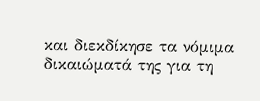και διεκδίκησε τα νόμιμα δικαιώματά της για τη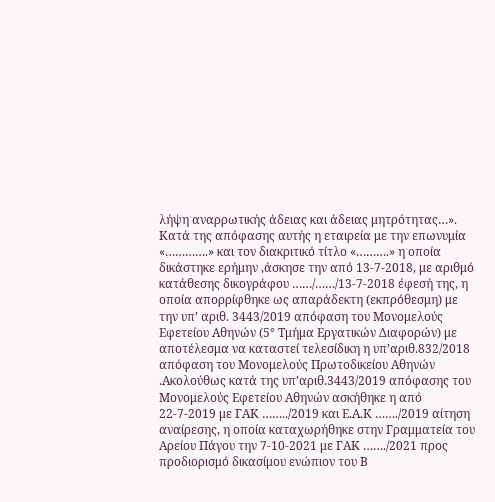λήψη αναρρωτικής άδειας και άδειας μητρότητας…». Κατά της απόφασης αυτής η εταιρεία με την επωνυμία «………….» και τον διακριτικό τίτλο «……….» η οποία δικάστηκε ερήμην ,άσκησε την από 13-7-2018, με αριθμό κατάθεσης δικογράφου ……/……/13-7-2018 έφεσή της, η οποία απορρίφθηκε ως απαράδεκτη (εκπρόθεσμη) με την υπ’ αριθ. 3443/2019 απόφαση του Μονομελούς Εφετείου Αθηνών (5° Τμήμα Εργατικών Διαφορών) με αποτέλεσμα να καταστεί τελεσίδικη η υπ’αριθ.832/2018 απόφαση του Μονομελούς Πρωτοδικείου Αθηνών .Ακολούθως κατά της υπ’αριθ.3443/2019 απόφασης του Μονομελούς Εφετείου Αθηνών ασκήθηκε η από 22-7-2019 με ΓΑΚ ……../2019 και Ε.Α.Κ ……./2019 αίτηση αναίρεσης, η οποία καταχωρήθηκε στην Γραμματεία του Αρείου Πάγου την 7-10-2021 με ΓΑΚ ……./2021 προς προδιορισμό δικασίμου ενώπιον του Β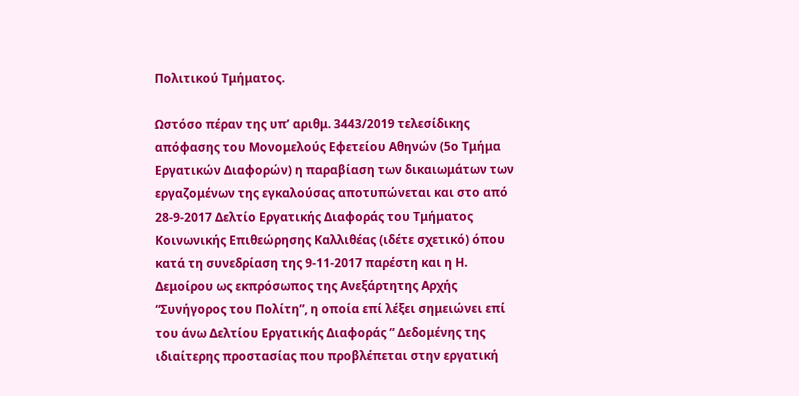Πολιτικού Τμήματος.

Ωστόσο πέραν της υπ’ αριθμ. 3443/2019 τελεσίδικης απόφασης του Μονομελούς Εφετείου Αθηνών (5ο Τμήμα Εργατικών Διαφορών) η παραβίαση των δικαιωμάτων των εργαζομένων της εγκαλούσας αποτυπώνεται και στο από 28-9-2017 Δελτίο Εργατικής Διαφοράς του Τμήματος Κοινωνικής Επιθεώρησης Καλλιθέας (ιδέτε σχετικό) όπου κατά τη συνεδρίαση της 9-11-2017 παρέστη και η Η. Δεμοίρου ως εκπρόσωπος της Ανεξάρτητης Αρχής “Συνήγορος του Πολίτη”, η οποία επί λέξει σημειώνει επί του άνω Δελτίου Εργατικής Διαφοράς ” Δεδομένης της ιδιαίτερης προστασίας που προβλέπεται στην εργατική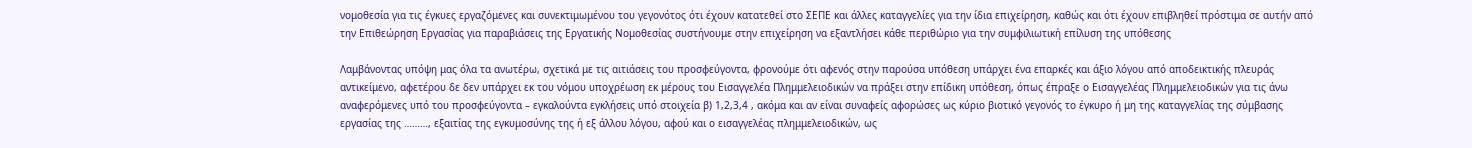νομοθεσία για τις έγκυες εργαζόμενες και συνεκτιμωμένου του γεγονότος ότι έχουν κατατεθεί στο ΣΕΠΕ και άλλες καταγγελίες για την ίδια επιχείρηση, καθώς και ότι έχουν επιβληθεί πρόστιμα σε αυτήν από την Επιθεώρηση Εργασίας για παραβιάσεις της Εργατικής Νομοθεσίας συστήνουμε στην επιχείρηση να εξαντλήσει κάθε περιθώριο για την συμφιλιωτική επίλυση της υπόθεσης

Λαμβάνοντας υπόψη μας όλα τα ανωτέρω, σχετικά με τις αιτιάσεις του προσφεύγοντα, φρονούμε ότι αφενός στην παρούσα υπόθεση υπάρχει ένα επαρκές και άξιο λόγου από αποδεικτικής πλευράς αντικείμενο, αφετέρου δε δεν υπάρχει εκ του νόμου υποχρέωση εκ μέρους του Εισαγγελέα Πλημμελειοδικών να πράξει στην επίδικη υπόθεση, όπως έπραξε ο Εισαγγελέας Πλημμελειοδικών για τις άνω αναφερόμενες υπό του προσφεύγοντα – εγκαλούντα εγκλήσεις υπό στοιχεία β) 1,2,3,4 , ακόμα και αν είναι συναφείς αφορώσες ως κύριο βιοτικό γεγονός το έγκυρο ή μη της καταγγελίας της σύμβασης εργασίας της ………, εξαιτίας της εγκυμοσύνης της ή εξ άλλου λόγου, αφού και ο εισαγγελέας πλημμελειοδικών, ως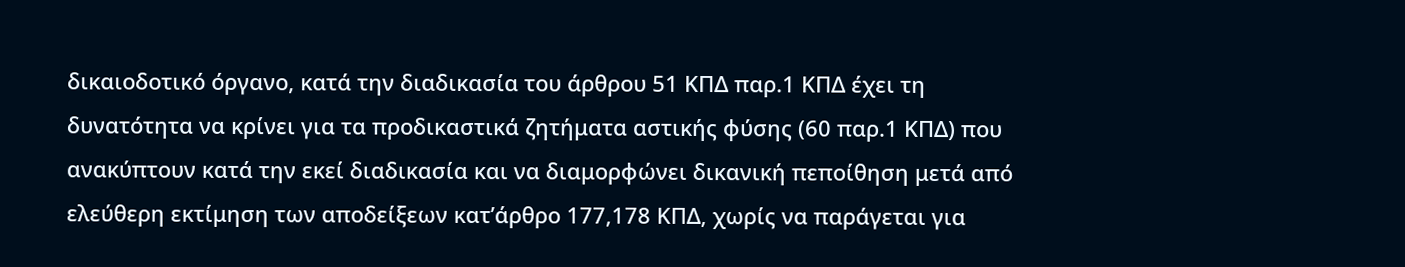δικαιοδοτικό όργανο, κατά την διαδικασία του άρθρου 51 ΚΠΔ παρ.1 ΚΠΔ έχει τη δυνατότητα να κρίνει για τα προδικαστικά ζητήματα αστικής φύσης (60 παρ.1 ΚΠΔ) που ανακύπτουν κατά την εκεί διαδικασία και να διαμορφώνει δικανική πεποίθηση μετά από ελεύθερη εκτίμηση των αποδείξεων κατ’άρθρο 177,178 ΚΠΔ, χωρίς να παράγεται για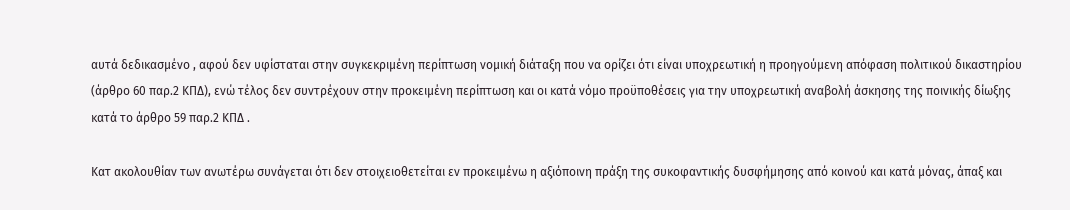αυτά δεδικασμένο , αφού δεν υφίσταται στην συγκεκριμένη περίπτωση νομική διάταξη που να ορίζει ότι είναι υποχρεωτική η προηγούμενη απόφαση πολιτικού δικαστηρίου (άρθρο 60 παρ.2 ΚΠΔ), ενώ τέλος δεν συντρέχουν στην προκειμένη περίπτωση και οι κατά νόμο προϋποθέσεις για την υποχρεωτική αναβολή άσκησης της ποινικής δίωξης κατά το άρθρο 59 παρ.2 ΚΠΔ .

Κατ ακολουθίαν των ανωτέρω συνάγεται ότι δεν στοιχειοθετείται εν προκειμένω η αξιόποινη πράξη της συκοφαντικής δυσφήμησης από κοινού και κατά μόνας, άπαξ και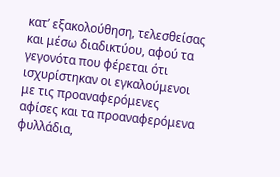κατ’ εξακολούθηση, τελεσθείσας και μέσω διαδικτύου, αφού τα γεγονότα που φέρεται ότι ισχυρίστηκαν οι εγκαλούμενοι με τις προαναφερόμενες αφίσες και τα προαναφερόμενα φυλλάδια,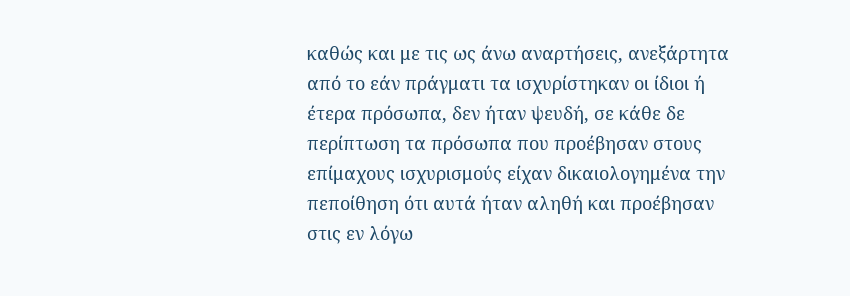καθώς και με τις ως άνω αναρτήσεις, ανεξάρτητα από το εάν πράγματι τα ισχυρίστηκαν οι ίδιοι ή έτερα πρόσωπα, δεν ήταν ψευδή, σε κάθε δε περίπτωση τα πρόσωπα που προέβησαν στους επίμαχους ισχυρισμούς είχαν δικαιολογημένα την πεποίθηση ότι αυτά ήταν αληθή και προέβησαν στις εν λόγω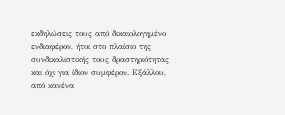εκδηλώσεις τους από δικαιολογημένο ενδιαφέρον, ήτοι στο πλαίσιο της συνδικαλιστικής τους δραστηριότητας και όχι για ίδιον συμφέρον. Εξάλλου, από κανένα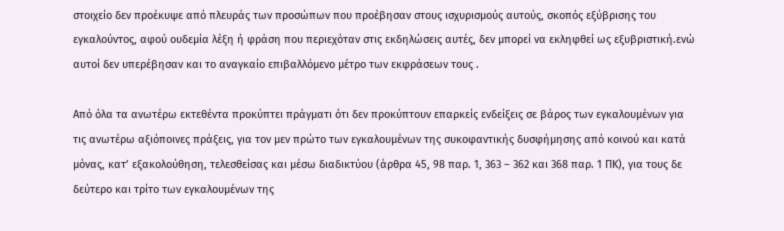στοιχείο δεν προέκυψε από πλευράς των προσώπων που προέβησαν στους ισχυρισμούς αυτούς, σκοπός εξύβρισης του εγκαλούντος, αφού ουδεμία λέξη ή φράση που περιεχόταν στις εκδηλώσεις αυτές, δεν μπορεί να εκληφθεί ως εξυβριστική.ενώ αυτοί δεν υπερέβησαν και το αναγκαίο επιβαλλόμενο μέτρο των εκφράσεων τους .

Από όλα τα ανωτέρω εκτεθέντα προκύπτει πράγματι ότι δεν προκύπτουν επαρκείς ενδείξεις σε βάρος των εγκαλουμένων για τις ανωτέρω αξιόποινες πράξεις, για τον μεν πρώτο των εγκαλουμένων της συκοφαντικής δυσφήμησης από κοινού και κατά μόνας, κατ’ εξακολούθηση, τελεσθείσας και μέσω διαδικτύου (άρθρα 45, 98 παρ. 1, 363 – 362 και 368 παρ. 1 ΠΚ), για τους δε δεύτερο και τρίτο των εγκαλουμένων της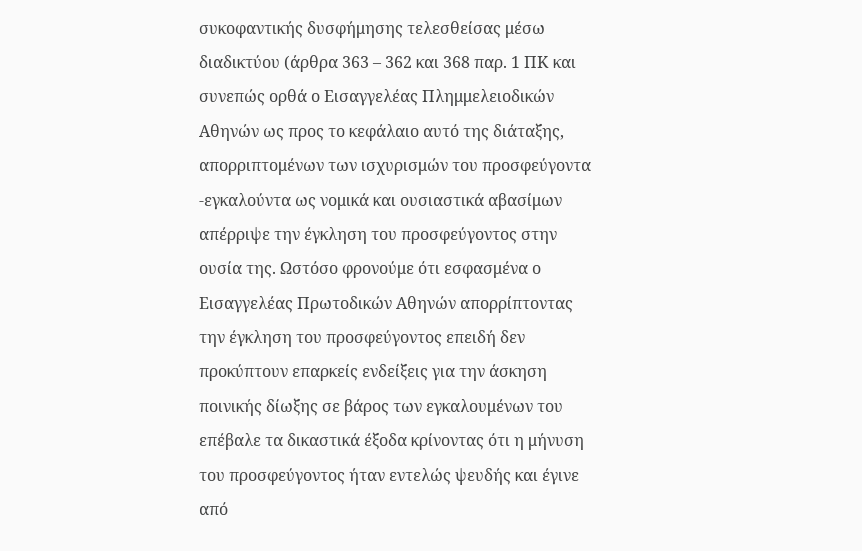συκοφαντικής δυσφήμησης τελεσθείσας μέσω διαδικτύου (άρθρα 363 – 362 και 368 παρ. 1 ΠΚ και συνεπώς ορθά ο Εισαγγελέας Πλημμελειοδικών Αθηνών ως προς το κεφάλαιο αυτό της διάταξης, απορριπτομένων των ισχυρισμών του προσφεύγοντα -εγκαλούντα ως νομικά και ουσιαστικά αβασίμων απέρριψε την έγκληση του προσφεύγοντος στην ουσία της. Ωστόσο φρονούμε ότι εσφασμένα ο Εισαγγελέας Πρωτοδικών Αθηνών απορρίπτοντας την έγκληση του προσφεύγοντος επειδή δεν προκύπτουν επαρκείς ενδείξεις για την άσκηση ποινικής δίωξης σε βάρος των εγκαλουμένων του επέβαλε τα δικαστικά έξοδα κρίνοντας ότι η μήνυση του προσφεύγοντος ήταν εντελώς ψευδής και έγινε από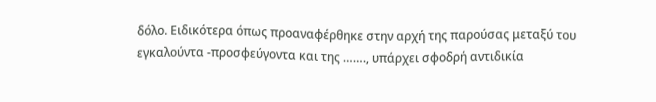δόλο. Ειδικότερα όπως προαναφέρθηκε στην αρχή της παρούσας μεταξύ του εγκαλούντα -προσφεύγοντα και της ……., υπάρχει σφοδρή αντιδικία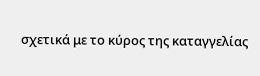σχετικά με το κύρος της καταγγελίας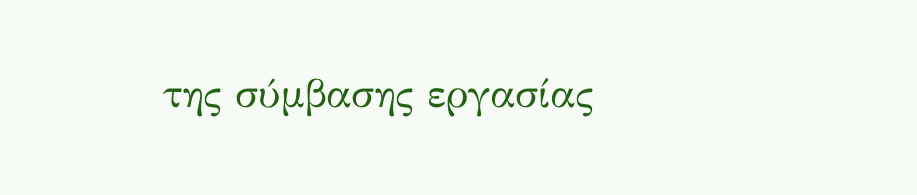της σύμβασης εργασίας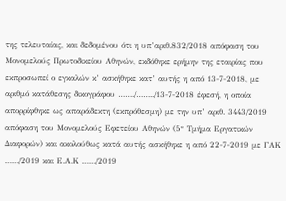της τελευταίας, και δεδομένου ότι η υπ’αριθ.832/2018 απόφαση του Μονομελούς Πρωτοδικείου Αθηνών, εκδόθηκε ερήμην της εταιρίας που εκπροσωπεί ο εγκαλών κ’ ασκήθηκε κατ’ αυτής η από 13-7-2018, με αριθμό κατάθεσης δικογράφου ……./……../13-7-2018 έφεσή, η οποία απορρίφθηκε ως απαράδεκτη (εκπρόθεσμη) με την υπ’ αριθ. 3443/2019 απόφαση του Μονομελούς Εφετείου Αθηνών (5° Τμήμα Εργατικών Διαφορών) και ακολούθως κατά αυτής ασκήθηκε η από 22-7-2019 με ΓΑΚ ……/2019 και Ε.Α.Κ ……/2019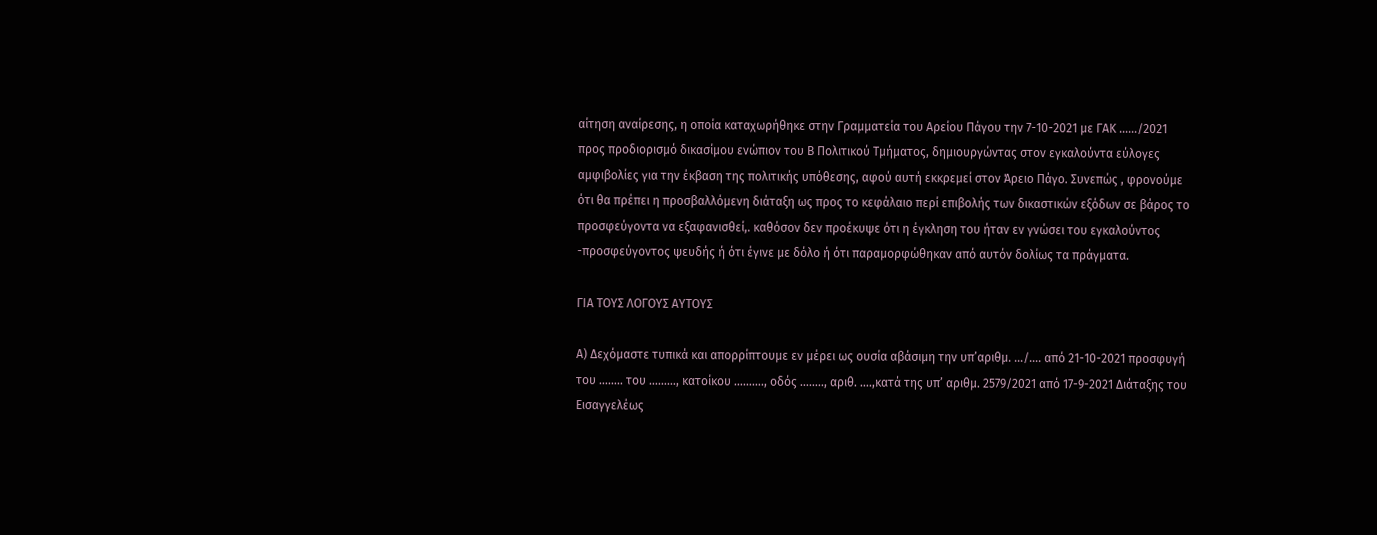αίτηση αναίρεσης, η οποία καταχωρήθηκε στην Γραμματεία του Αρείου Πάγου την 7-10-2021 με ΓΑΚ ……/2021 προς προδιορισμό δικασίμου ενώπιον του Β Πολιτικού Τμήματος, δημιουργώντας στον εγκαλούντα εύλογες αμφιβολίες για την έκβαση της πολιτικής υπόθεσης, αφού αυτή εκκρεμεί στον Άρειο Πάγο. Συνεπώς , φρονούμε ότι θα πρέπει η προσβαλλόμενη διάταξη ως προς το κεφάλαιο περί επιβολής των δικαστικών εξόδων σε βάρος το προσφεύγοντα να εξαφανισθεί,. καθόσον δεν προέκυψε ότι η έγκληση του ήταν εν γνώσει του εγκαλούντος -προσφεύγοντος ψευδής ή ότι έγινε με δόλο ή ότι παραμορφώθηκαν από αυτόν δολίως τα πράγματα.

ΓΙΑ ΤΟΥΣ ΛΟΓΟΥΣ ΑΥΤΟΥΣ

Α) Δεχόμαστε τυπικά και απορρίπτουμε εν μέρει ως ουσία αβάσιμη την υπ’αριθμ. …/…. από 21-10-2021 προσφυγή του …….. του ………, κατοίκου ………., οδός …….., αριθ. ….,κατά της υπ’ αριθμ. 2579/2021 από 17-9-2021 Διάταξης του Εισαγγελέως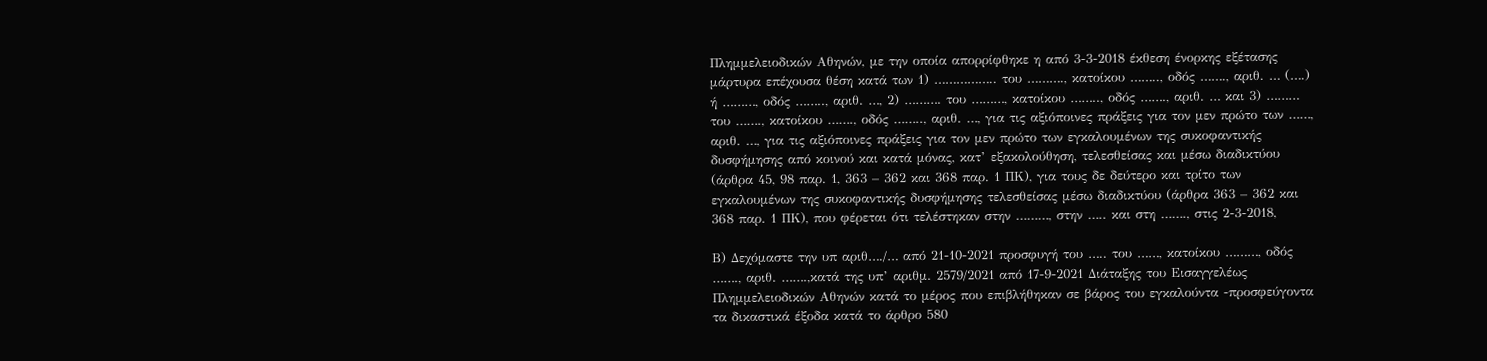Πλημμελειοδικών Αθηνών, με την οποία απορρίφθηκε η από 3-3-2018 έκθεση ένορκης εξέτασης μάρτυρα επέχουσα θέση κατά των 1) …………….. του ………., κατοίκου …….., οδός ……., αριθ. … (….) ή ………, οδός …….., αριθ. …, 2) ………. του ………, κατοίκου …….., οδός ……., αριθ. … και 3) ……… του ……., κατοίκου ……., οδός …….., αριθ. …, για τις αξιόποινες πράξεις για τον μεν πρώτο των ……, αριθ. …, για τις αξιόποινες πράξεις για τον μεν πρώτο των εγκαλουμένων της συκοφαντικής δυσφήμησης από κοινού και κατά μόνας, κατ’ εξακολούθηση, τελεσθείσας και μέσω διαδικτύου (άρθρα 45, 98 παρ. 1, 363 – 362 και 368 παρ. 1 ΠΚ), για τους δε δεύτερο και τρίτο των εγκαλουμένων της συκοφαντικής δυσφήμησης τελεσθείσας μέσω διαδικτύου (άρθρα 363 – 362 και 368 παρ. 1 ΠΚ), που φέρεται ότι τελέστηκαν στην ………, στην ….. και στη ……., στις 2-3-2018,

Β) Δεχόμαστε την υπ αριθ…./… από 21-10-2021 προσφυγή του ….. του ……, κατοίκου ………, οδός ……., αριθ. …….,κατά της υπ’ αριθμ. 2579/2021 από 17-9-2021 Διάταξης του Εισαγγελέως Πλημμελειοδικών Αθηνών κατά το μέρος που επιβλήθηκαν σε βάρος του εγκαλούντα -προσφεύγοντα τα δικαστικά έξοδα κατά το άρθρο 580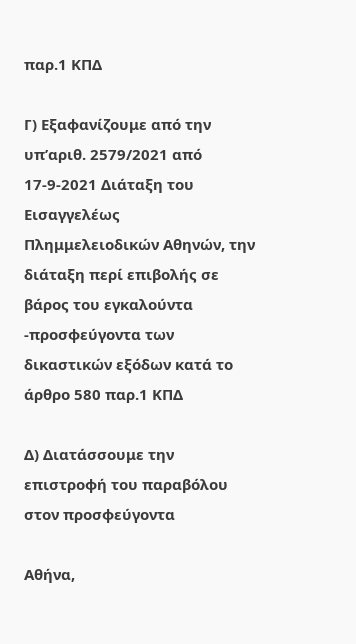παρ.1 ΚΠΔ

Γ) Εξαφανίζουμε από την υπ’αριθ. 2579/2021 από 17-9-2021 Διάταξη του Εισαγγελέως Πλημμελειοδικών Αθηνών, την διάταξη περί επιβολής σε βάρος του εγκαλούντα -προσφεύγοντα των δικαστικών εξόδων κατά το άρθρο 580 παρ.1 ΚΠΔ

Δ) Διατάσσουμε την επιστροφή του παραβόλου στον προσφεύγοντα

Αθήνα,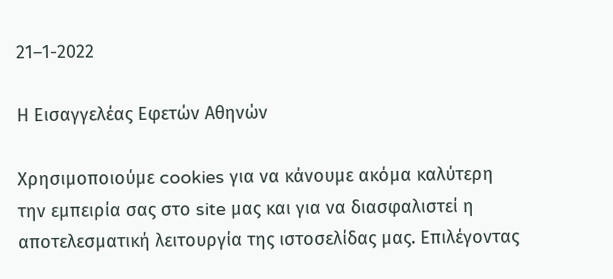21–1-2022

Η Εισαγγελέας Εφετών Αθηνών

Χρησιμοποιούμε cookies για να κάνουμε ακόμα καλύτερη την εμπειρία σας στο site μας και για να διασφαλιστεί η αποτελεσματική λειτουργία της ιστοσελίδας μας. Επιλέγοντας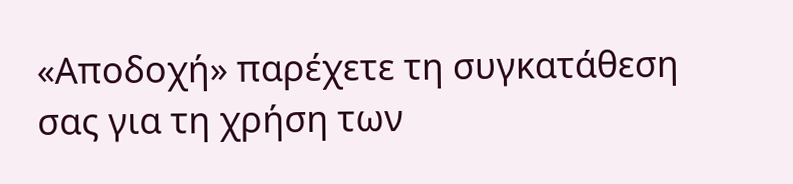«Αποδοχή» παρέχετε τη συγκατάθεση σας για τη χρήση των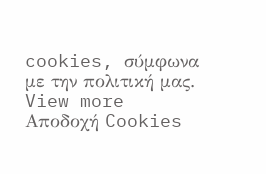cookies, σύμφωνα με την πολιτική μας. View more
Αποδοχή Cookies